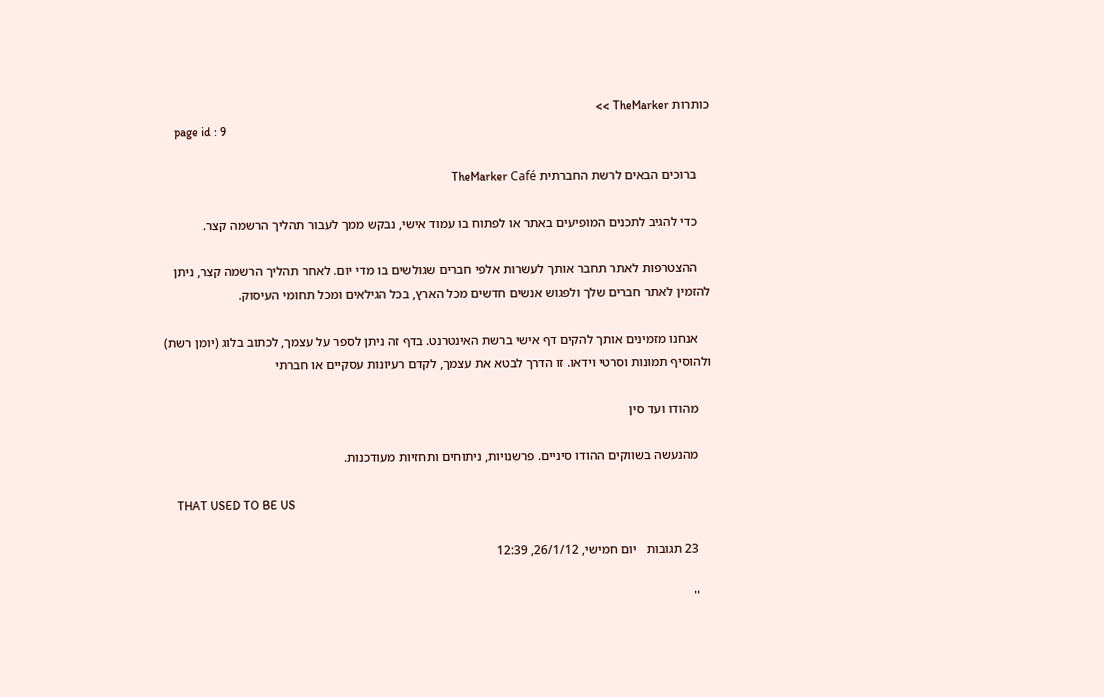כותרות TheMarker >>
    page id : 9

    ברוכים הבאים לרשת החברתית TheMarker Café

    כדי להגיב לתכנים המופיעים באתר או לפתוח בו עמוד אישי, נבקש ממך לעבור תהליך הרשמה קצר.

    ההצטרפות לאתר תחבר אותך לעשרות אלפי חברים שגולשים בו מדי יום. לאחר תהליך הרשמה קצר, ניתן להזמין לאתר חברים שלך ולפגוש אנשים חדשים מכל הארץ, בכל הגילאים ומכל תחומי העיסוק.

    אנחנו מזמינים אותך להקים דף אישי ברשת האינטרנט. בדף זה ניתן לספר על עצמך, לכתוב בלוג (יומן רשת) ולהוסיף תמונות וסרטי וידאו. זו הדרך לבטא את עצמך, לקדם רעיונות עסקיים או חברתי

    מהודו ועד סין

    מהנעשה בשווקים ההודו סיניים. פרשנויות, ניתוחים ותחזיות מעודכנות.

    THAT USED TO BE US

    23 תגובות   יום חמישי, 26/1/12, 12:39

    ''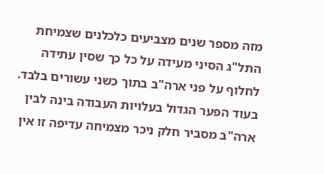מזה מספר שנים מצביעים כלכלנים שצמיחת התל"ג הסיני מעידה על כל כך שסין עתידה לחלוף על פני ארה"ב בתוך כשני עשורים בלבד. בעוד הפער הגדול בעלויות העבודה בינה לבין ארה"ב מסביר חלק ניכר מצמיחה עדיפה זו אין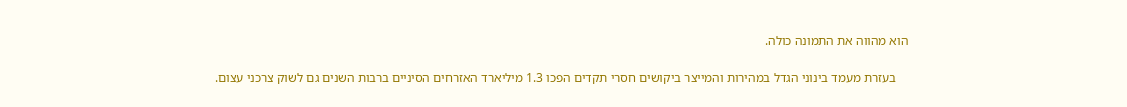הוא מהווה את התמונה כולה.

    בעזרת מעמד בינוני הגדל במהירות והמייצר ביקושים חסרי תקדים הפכו 1.3 מיליארד האזרחים הסיניים ברבות השנים גם לשוק צרכני עצום.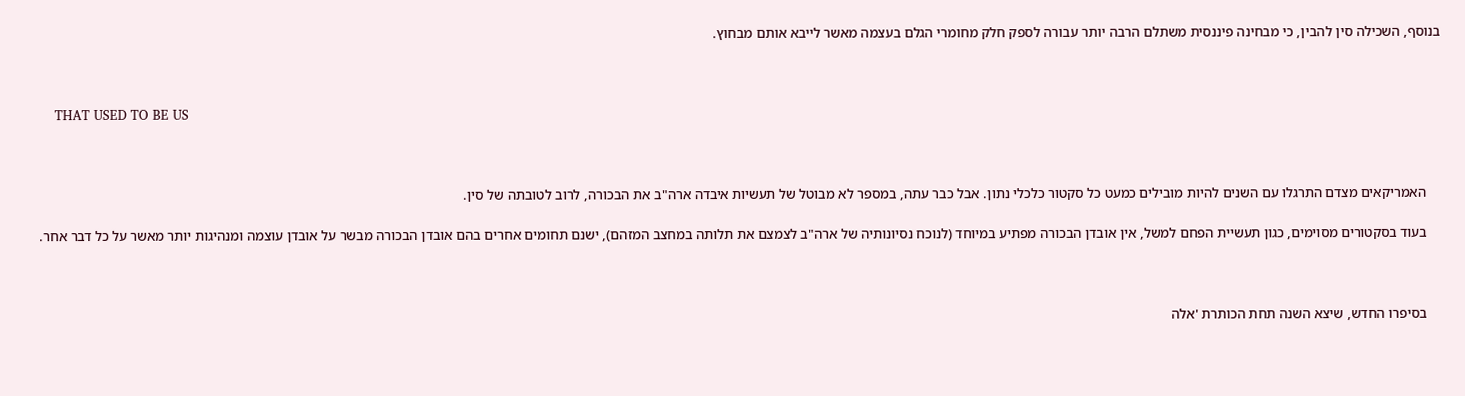בנוסף, השכילה סין להבין, כי מבחינה פיננסית משתלם הרבה יותר עבורה לספק חלק מחומרי הגלם בעצמה מאשר לייבא אותם מבחוץ.



    THAT USED TO BE US



    האמריקאים מצדם התרגלו עם השנים להיות מובילים כמעט כל סקטור כלכלי נתון. אבל כבר עתה, במספר לא מבוטל של תעשיות איבדה ארה"ב את הבכורה, לרוב לטובתה של סין.

    בעוד בסקטורים מסוימים, כגון תעשיית הפחם למשל, אין אובדן הבכורה מפתיע במיוחד (לנוכח נסיונותיה של ארה"ב לצמצם את תלותה במחצב המזהם), ישנם תחומים אחרים בהם אובדן הבכורה מבשר על אובדן עוצמה ומנהיגות יותר מאשר על כל דבר אחר.



    בסיפרו החדש, שיצא השנה תחת הכותרת 'אלה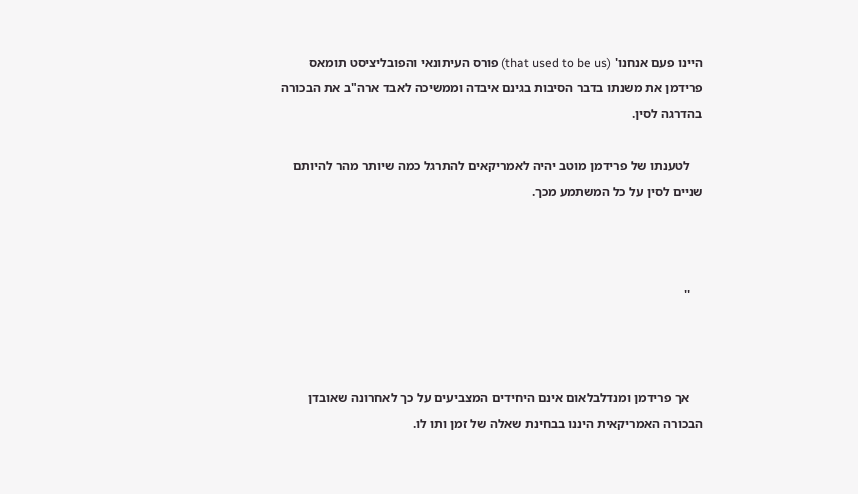היינו פעם אנחנו' (that used to be us) פורס העיתונאי והפובליציסט תומאס פרידמן את משנתו בדבר הסיבות בגינם איבדה וממשיכה לאבד ארה"ב את הבכורה בהדרגה לסין.

    לטענתו של פרידמן מוטב יהיה לאמריקאים להתרגל כמה שיותר מהר להיותם שניים לסין על כל המשתמע מכך.



    ''



    אך פרידמן ומנדלבלאום אינם היחידים המצביעים על כך לאחרונה שאובדן הבכורה האמריקאית היננו בבחינת שאלה של זמן ותו לו.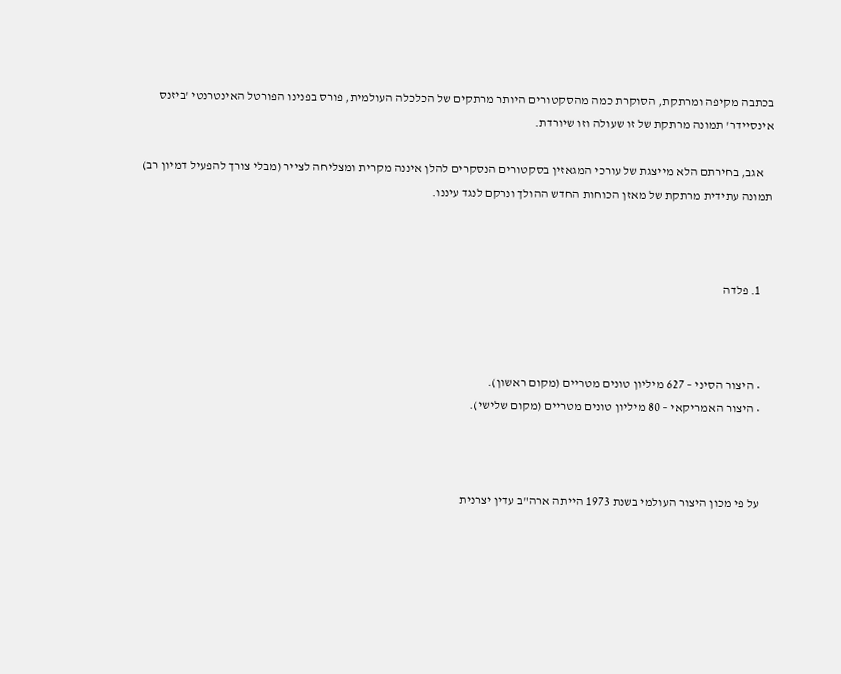בכתבה מקיפה ומרתקת, הסוקרת כמה מהסקטורים היותר מרתקים של הכלכלה העולמית, פורס בפנינו הפורטל האינטרנטי 'ביזנס אינסיידר' תמונה מרתקת של זו שעולה וזו שיורדת.

    אגב, בחירתם הלא מייצגת של עורכי המגאזין בסקטורים הנסקרים להלן איננה מקרית ומצליחה לצייר (מבלי צורך להפעיל דמיון רב) תמונה עתידית מרתקת של מאזן הכוחות החדש ההולך ונרקם לנגד עיננו.



    1. פלדה



    • היצור הסיני – 627 מיליון טונים מטריים (מקום ראשון).
    • היצור האמריקאי – 80 מיליון טונים מטריים (מקום שלישי).



    על פי מכון היצור העולמי בשנת 1973 הייתה ארה"ב עדין יצרנית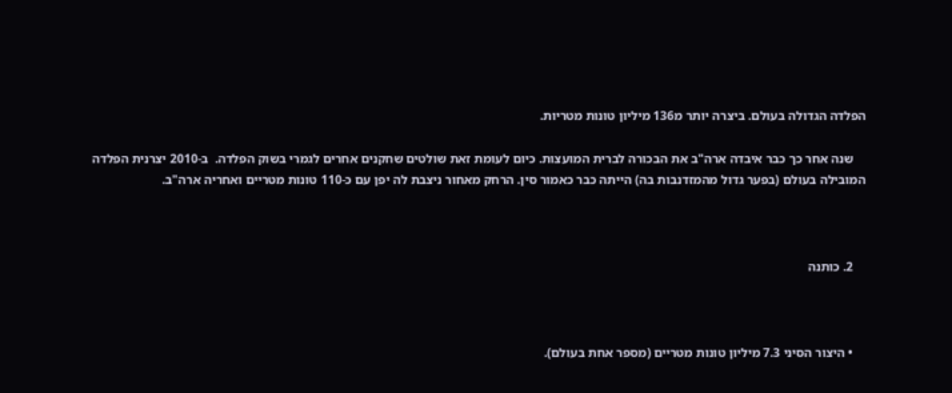הפלדה הגדולה בעולם. ביצרה יותר מ136 מיליון טונות מטריות.

    שנה אחר כך כבר איבדה ארה"ב את הבכורה לברית המועצות. כיום לעומת זאת שולטים שחקנים אחרים לגמרי בשוק הפלדה.  ב-2010 יצרנית הפלדה המובילה בעולם (בפער גדול מהמזדנבות בה) הייתה כבר כאמור סין. הרחק מאחור ניצבת לה יפן עם כ-110 טונות מטריים ואחריה ארה"ב.



    2. כותנה



    • היצור הסיני 7.3 מיליון טונות מטריים (מספר אחת בעולם).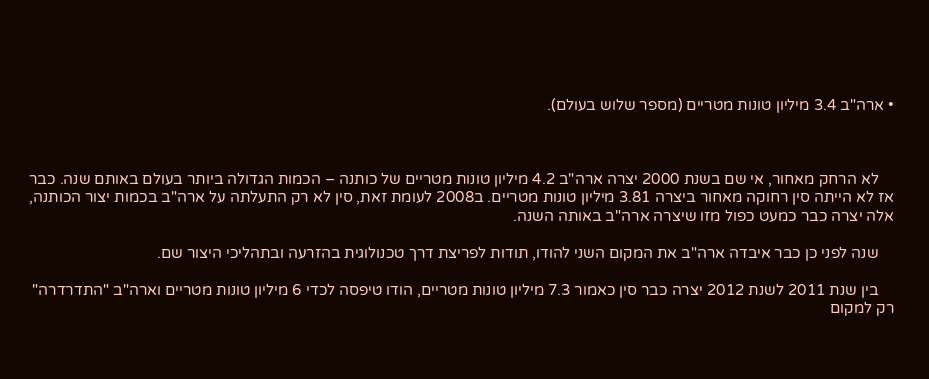• ארה"ב 3.4 מיליון טונות מטריים (מספר שלוש בעולם).



    לא הרחק מאחור, אי שם בשנת 2000 יצרה ארה"ב 4.2 מיליון טונות מטריים של כותנה – הכמות הגדולה ביותר בעולם באותם שנה. כבר אז לא הייתה סין רחוקה מאחור ביצרה 3.81 מיליון טונות מטריים. ב2008 לעומת זאת, סין לא רק התעלתה על ארה"ב בכמות יצור הכותנה, אלה יצרה כבר כמעט כפול מזו שיצרה ארה"ב באותה השנה.

    שנה לפני כן כבר איבדה ארה"ב את המקום השני להודו, תודות לפריצת דרך טכנולוגית בהזרעה ובתהליכי היצור שם.

    בין שנת 2011 לשנת 2012 יצרה כבר סין כאמור 7.3 מיליון טונות מטריים, הודו טיפסה לכדי 6 מיליון טונות מטריים וארה"ב "התדרדרה" רק למקום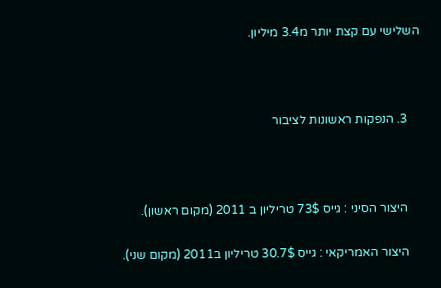השלישי עם קצת יותר מ3.4 מיליון.



    3. הנפקות ראשונות לציבור



    היצור הסיני : גייס 73$ טריליון ב 2011 (מקום ראשון).

    היצור האמריקאי : גייס 30.7$ טריליון ב2011 (מקום שני).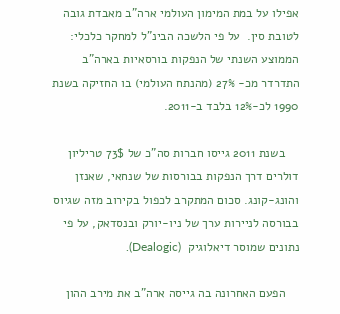אפילו על במת המימון העולמי ארה"ב מאבדת גובה לטובת סין.  על פי הלשכה הבינ"ל למחקר כלכלי: הממוצע השנתי של הנפקות בורסאיות בארה"ב התדרדר מכ- 27% (מהנתח העולמי) בו החזיקה בשנת 1990 לכ-12% בלבד ב-2011.

    בשנת 2011 גייסו חברות סה"כ של 73$ טריליון דולרים דרך הנפקות בבורסות של שנחאי, שאנזן והונג-קונג. סכום המתקרב לכפול בקירוב מזה שגיוס בבורסה לניירות ערך של ניו-יורק ובנסדאק, על פי נתונים שמוסר דיאלוגיק  (Dealogic).

    הפעם האחרונה בה גייסה ארה"ב את מירב ההון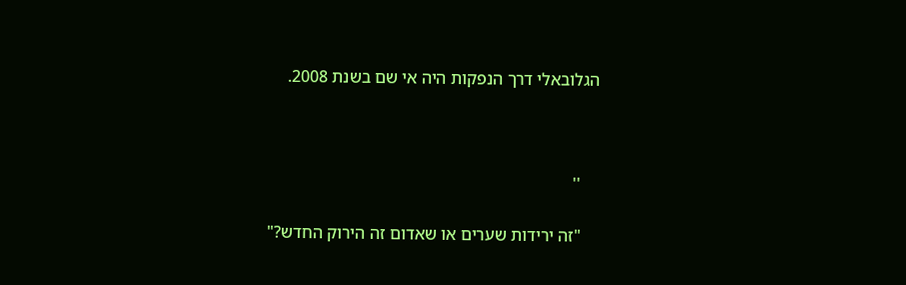הגלובאלי דרך הנפקות היה אי שם בשנת 2008.



    ''

    "זה ירידות שערים או שאדום זה הירוק החדש?"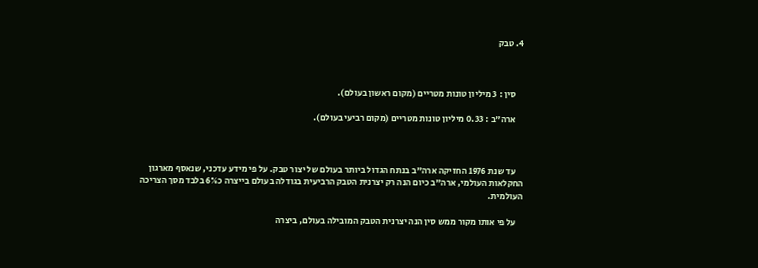4. טבק



    סין : 3 מיליון טונות מטריים (מקום ראשון בעולם).

    ארה"ב : 0.33 מיליון טונות מטריים (מקום רביעי בעולם).



    עד שנת 1976 החזיקה ארה"ב בנתח הגדול ביותר בעולם של יצור טבק. על פי מידע עדכני, שנאסף מארגון החקלאות העולמי, ארה"ב כיום הנה רק יצרנית הטבק הרביעית בגודלה בעולם בייצרה כ6% בלבד מסך הצריכה העולמית.

    על פי אותו מקור ממש סין הנה יצרנית הטבק המובילה בעולם, ביצרה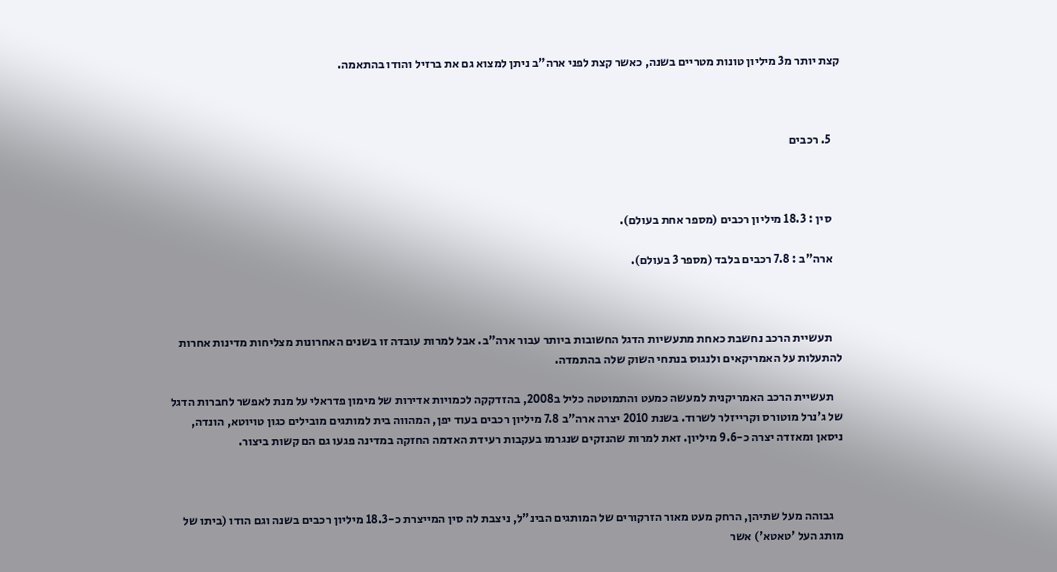קצת יותר מ3 מיליון טונות מטריים בשנה, כאשר קצת לפני ארה"ב ניתן למצוא גם את ברזיל והודו בהתאמה.



    5. רכבים



    סין : 18.3 מיליון רכבים (מספר אחת בעולם).

    ארה"ב : 7.8 רכבים בלבד (מספר 3 בעולם).



    תעשיית הרכב נחשבת כאחת מתעשיות הדגל החשובות ביותר עבור ארה"ב. אבל למרות עובדה זו בשנים האחרונות מצליחות מדינות אחרות להתעלות על האמריקאים ולנגוס בנתחי השוק שלה בהתמדה.

    תעשיית הרכב האמריקנית למעשה כמעט והתמוטטה כליל ב2008, בהזדקקה לכמויות אדירות של מימון פדראלי על מנת לאפשר לחברות הדגל של ג'נרל מוטורס וקרייזלר לשרוד. בשנת 2010 יצרה ארה"ב 7.8 מיליון רכבים בעוד יפן, המהווה בית למותגים מובילים כגון טויוטא, הונדה, ניסאן ומאזדה יצרה כ-9.6 מיליון. זאת למרות שהנזקים שנגרמו בעקבות רעידת האדמה החזקה במדינה פגעו גם הם קשות ביצור.



    גבוהה מעל שתיהן, הרחק מעט מאור הזרקורים של המותגים הבינ"ל, ניצבת לה סין המייצרת כ-18.3 מיליון רכבים בשנה וגם הודו (ביתו של מותג העל 'טאטא') אשר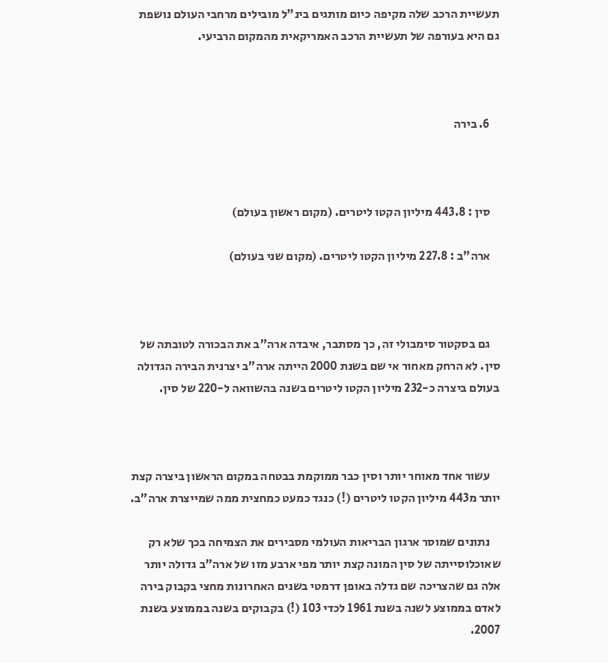תעשיית הרכב שלה מקיפה כיום מותגים בינ"ל מובילים מרחבי העולם נושפת גם היא בעורפה של תעשיית הרכב האמריקאית מהמקום הרביעי.



    6. בירה



    סין : 443.8 מיליון הקטו ליטרים. (מקום ראשון בעולם)

    ארה"ב : 227.8 מיליון הקטו ליטרים. (מקום שני בעולם)



    גם בסקטור סימבולי זה, כך מסתבר, איבדה ארה"ב את הבכורה לטובתה של סין. לא הרחק מאחור אי שם בשנת 2000 הייתה ארה"ב יצרנית הבירה הגדולה בעולם ביצרה כ-232 מיליון הקטו ליטרים בשנה בהשוואה ל-220 של סין.



    עשור אחד מאוחר יותר וסין כבר ממוקמת בבטחה במקום הראשון ביצרה קצת יותר מ443 מיליון הקטו ליטרים (!) כנגד כמעט כמחצית ממה שמייצרת ארה"ב.

    נתונים שמוסר ארגון הבריאות העולמי מסבירים את הצמיחה בכך שלא רק שאוכלוסייתה של סין המונה קצת יותר מפי ארבע מזו של ארה"ב גדולה יותר אלה גם שהצריכה שם גדלה באופן דרמטי בשנים האחרונות מחצי בקבוק בירה לאדם בממוצע לשנה בשנת 1961 לכדי 103 (!) בקבוקים בשנה בממוצע בשנת 2007.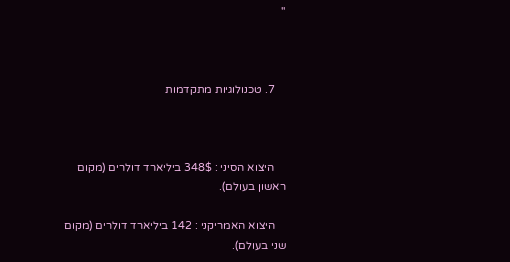''



    7. טכנולוגיות מתקדמות



    היצוא הסיני : 348$ ביליארד דולרים (מקום ראשון בעולם).

    היצוא האמריקני : 142 ביליארד דולרים (מקום שני בעולם).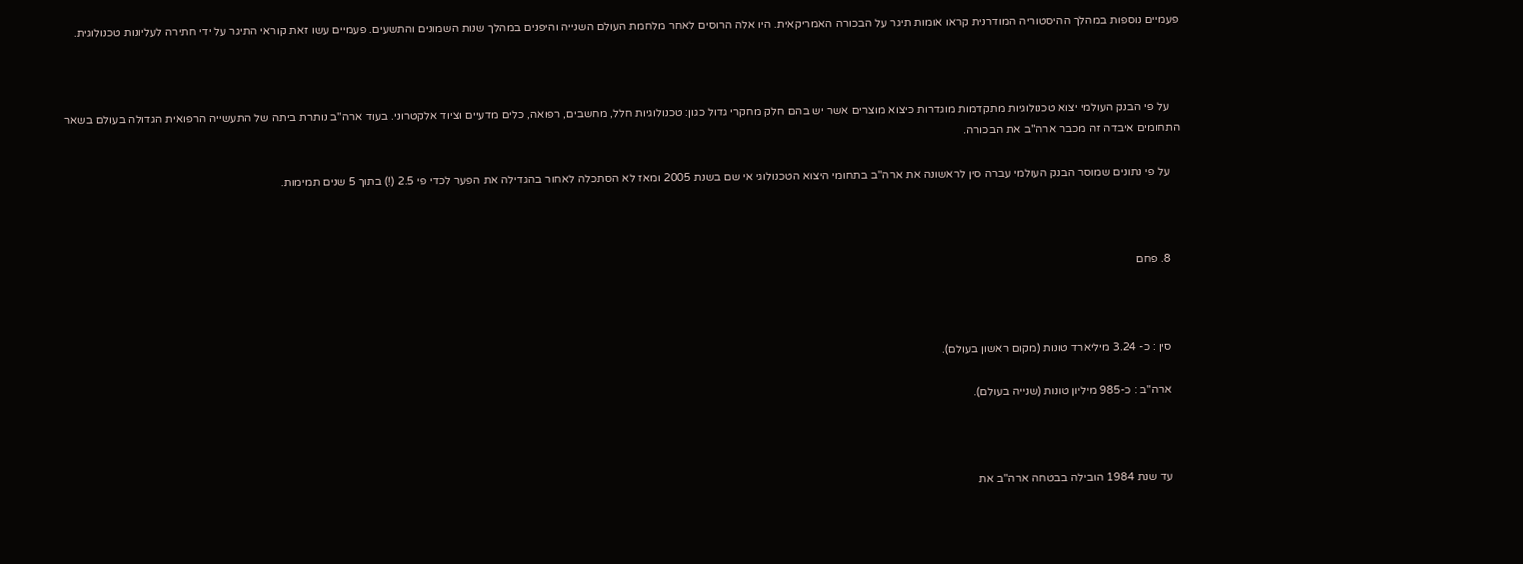פעמיים נוספות במהלך ההיסטוריה המודרנית קראו אומות תיגר על הבכורה האמריקאית. היו אלה הרוסים לאחר מלחמת העולם השנייה והיפנים במהלך שנות השמונים והתשעים. פעמיים עשו זאת קוראי התיגר על ידי חתירה לעליונות טכנולוגית.



    על פי הבנק העולמי יצוא טכנולוגיות מתקדמות מוגדרות כיצוא מוצרים אשר יש בהם חלק מחקרי גדול כגון: טכנולוגיות חלל, מחשבים, רפואה, כלים מדעיים וציוד אלקטרוני. בעוד ארה"ב נותרת ביתה של התעשייה הרפואית הגדולה בעולם בשאר התחומים איבדה זה מכבר ארה"ב את הבכורה.

    על פי נתונים שמוסר הבנק העולמי עברה סין לראשונה את ארה"ב בתחומי היצוא הטכנולוגי אי שם בשנת 2005 ומאז לא הסתכלה לאחור בהגדילה את הפער לכדי פי 2.5 (!) בתוך 5 שנים תמימות.



    8. פחם



    סין : כ- 3.24 מיליארד טונות (מקום ראשון בעולם).

    ארה"ב : כ-985 מיליון טונות (שנייה בעולם).



    עד שנת 1984 הובילה בבטחה ארה"ב את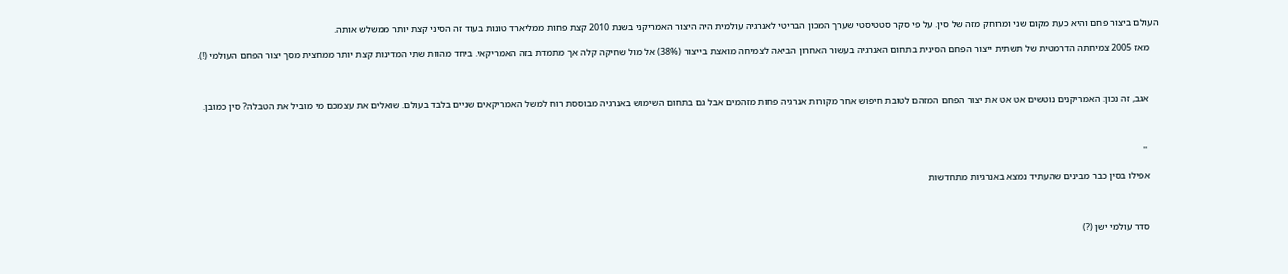העולם ביצור פחם והיא כעת מקום שני ומרוחק מזה של סין. על פי סקר סטטיסטי שערך המכון הבריטי לאנרגיה עולמית היה היצור האמריקני בשנת 2010 קצת פחות ממליארד טונות בעוד זה הסיני קצת יותר ממשלש אותה.

    מאז 2005 צמיחתה הדרמטית של תשתית ייצור הפחם הסינית בתחום האנרגיה בעשור האחרון הביאה לצמיחה מואצת בייצור (38%) אל מול שחיקה קלה אך מתמדת בזה האמריקאי. ביחד מהוות שתי המדינות קצת יותר ממחצית מסך יצור הפחם העולמי (!).



    אגב, זה נכון: האמריקנים נוטשים אט אט את יצור הפחם המזהם לטובת חיפוש אחר מקורות אנרגיה פחות מזהמים אבל גם בתחום השימוש באנרגיה מבוססת רוח למשל האמריקאים שניים בלבד בעולם. שואלים את עצמכם מי מוביל את הטבלה? סין כמובן.



     ''

    אפילו בסין כבר מבינים שהעתיד נמצא באנרגיות מתחדשות



    סדר עולמי ישן (?)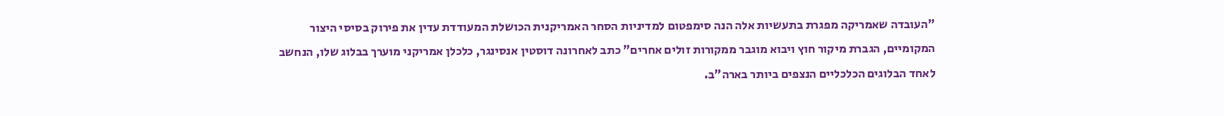"העובדה שאמריקה מפגרת בתעשיות אלה הנה סימפטום למדיניות הסחר האמריקנית הכושלת המעודדת עדין את פירוק בסיסי היצור המקומיים, הגברת מיקור חוץ ויבוא מוגבר ממקורות זולים אחרים" כתב לאחרונה דוסטין אנסינגר, כלכלן אמריקני מוערך בבלוג שלו, הנחשב לאחד הבלוגים הכלכליים הנצפים ביותר בארה"ב.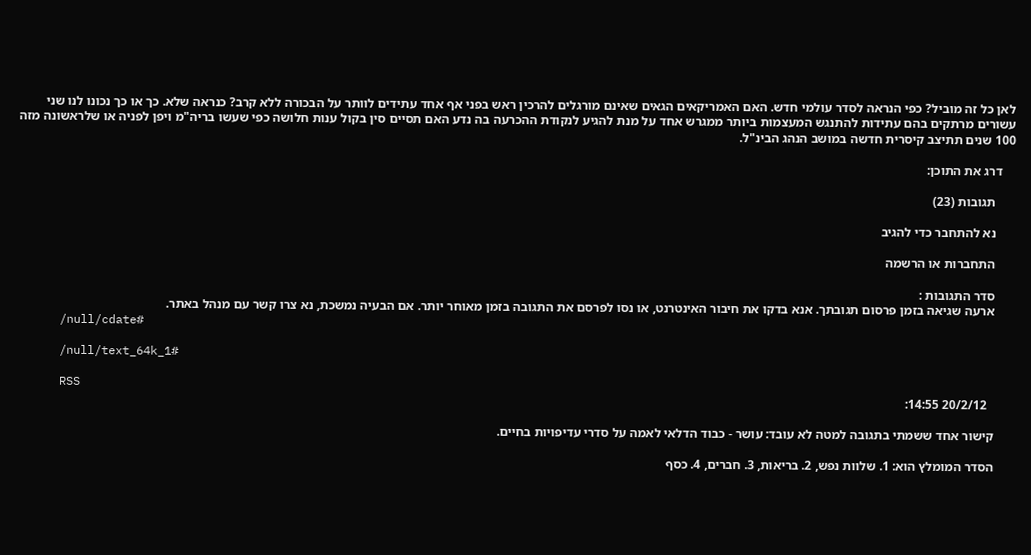לאן כל זה מוביל? כפי הנראה לסדר עולמי חדש. האם האמריקאים הגאים שאינם מורגלים להרכין ראש בפני אף אחד עתידים לוותר על הבכורה ללא קרב? כנראה שלא. כך או כך נכונו לנו שני עשורים מרתקים בהם עתידות להתנגש המעצמות ביותר ממגרש אחד על מנת להגיע לנקודת ההכרעה בה נדע האם תסיים סין בקול ענות חלושה כפי שעשו בריה"מ ויפן לפניה או שלראשונה מזה 100 שנים תתיצב קיסרית חדשה במושב הנהג הבינ"ל.

    דרג את התוכן:

      תגובות (23)

      נא להתחבר כדי להגיב

      התחברות או הרשמה

      סדר התגובות :
      ארעה שגיאה בזמן פרסום תגובתך. אנא בדקו את חיבור האינטרנט, או נסו לפרסם את התגובה בזמן מאוחר יותר. אם הבעיה נמשכת, נא צרו קשר עם מנהל באתר.
      /null/cdate#

      /null/text_64k_1#

      RSS
        20/2/12 14:55:

      קישור אחד ששמתי בתגובה למטה לא עובד: עושר - כבוד הדלאי לאמה על סדרי עדיפויות בחיים.

      הסדר המומלץ הוא: 1. שלוות נפש, 2. בריאות, 3. חברים, 4. כסף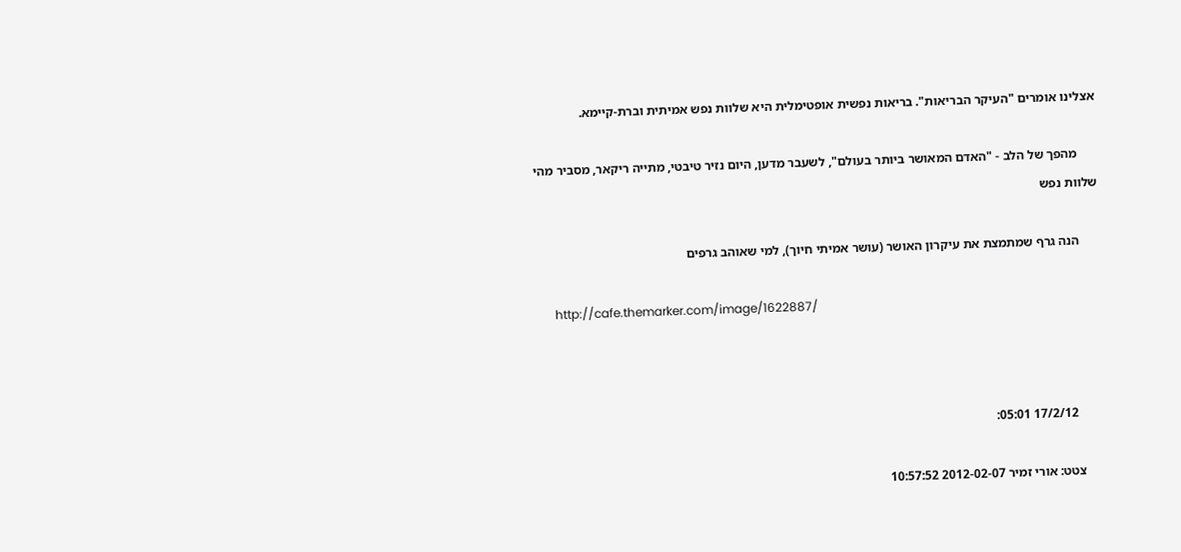אצלינו אומרים "העיקר הבריאות". בריאות נפשית אופטימלית היא שלוות נפש אמיתית וברת-קיימא.

      מהפך של הלב - "האדם המאושר ביותר בעולם", לשעבר מדען, היום נזיר טיבטי, מתייה ריקאר, מסביר מהי שלוות נפש

      הנה גרף שמתמצת את עיקרון האושר (עושר אמיתי חיוך), למי שאוהב גרפים

      http://cafe.themarker.com/image/1622887/



        17/2/12 05:01:

      צטט: אורי זמיר 2012-02-07 10:57:52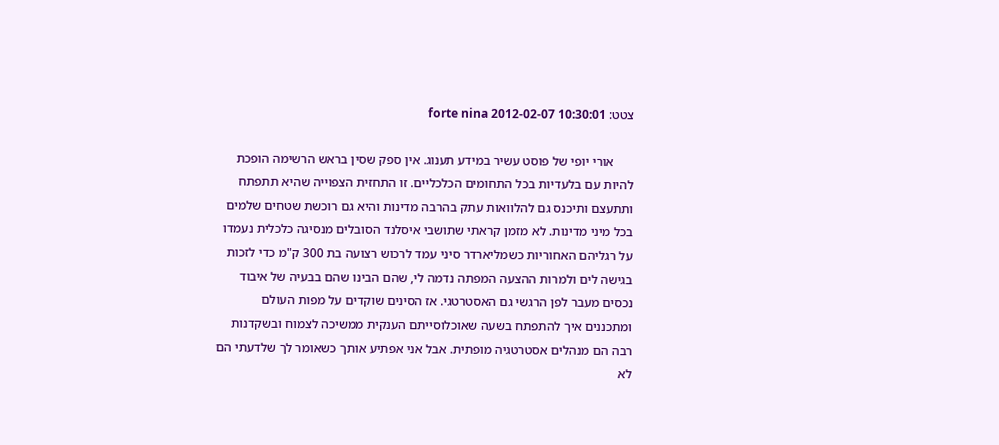צטט: forte nina 2012-02-07 10:30:01

      אורי יופי של פוסט עשיר במידע תענוג. אין ספק שסין בראש הרשימה הופכת להיות עם בלעדיות בכל התחומים הכלכליים. זו התחזית הצפוייה שהיא תתפתח ותתעצם ותיכנס גם להלוואות עתק בהרבה מדינות והיא גם רוכשת שטחים שלמים בכל מיני מדינות. לא מזמן קראתי שתושבי איסלנד הסובלים מנסיגה כלכלית נעמדו על רגליהם האחוריות כשמליארדר סיני עמד לרכוש רצועה בת 300 ק"מ כדי לזכות בגישה לים ולמרות ההצעה המפתה נדמה לי, שהם הבינו שהם בבעיה של איבוד נכסים מעבר לפן הרגשי גם האסטרטגי. אז הסינים שוקדים על מפות העולם ומתכננים איך להתפתח בשעה שאוכלוסייתם הענקית ממשיכה לצמוח ובשקדנות רבה הם מנהלים אסטרטגיה מופתית. אבל אני אפתיע אותך כשאומר לך שלדעתי הם לא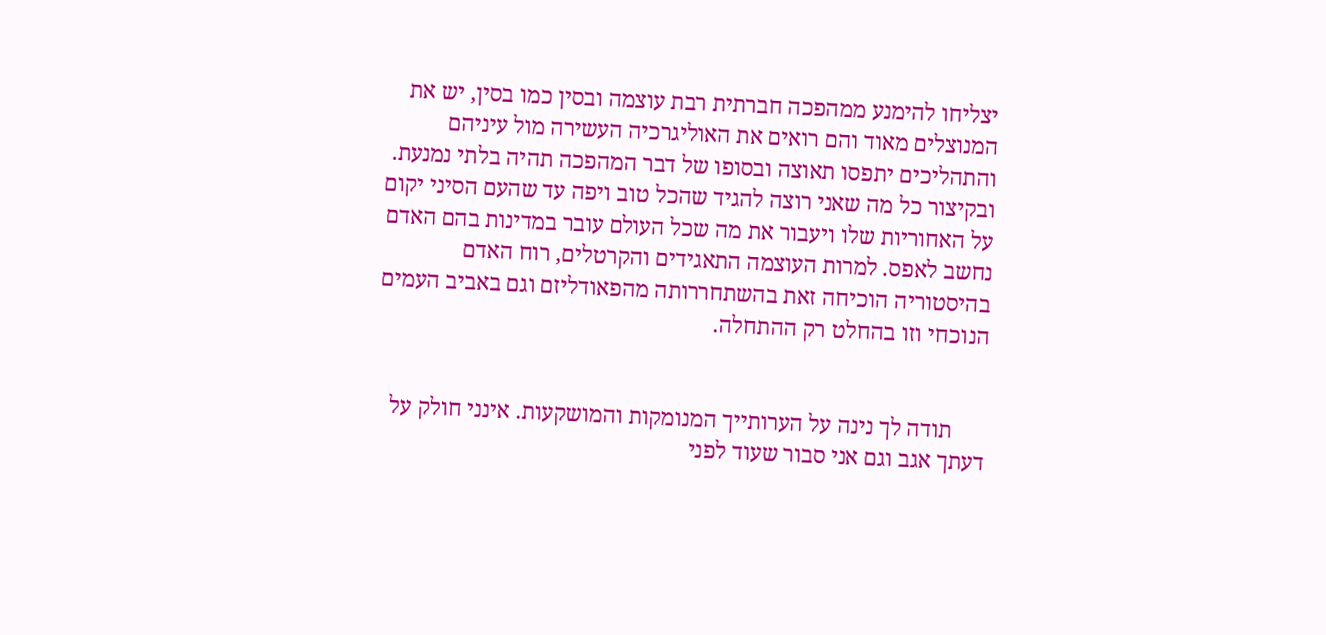יצליחו להימנע ממהפכה חברתית רבת עוצמה ובסין כמו בסין, יש את המנוצלים מאוד והם רואים את האוליגרכיה העשירה מול עיניהם והתהליכים יתפסו תאוצה ובסופו של דבר המהפכה תהיה בלתי נמנעת. ובקיצור כל מה שאני רוצה להגיד שהכל טוב ויפה עד שהעם הסיני יקום על האחוריות שלו ויעבור את מה שכל העולם עובר במדינות בהם האדם נחשב לאפס. למרות העוצמה התאגידים והקרטלים, רוח האדם בהיסטוריה הוכיחה זאת בהשתחררותה מהפאודליזם וגם באביב העמים הנוכחי וזו בהחלט רק ההתחלה.


      תודה לך נינה על הערותייך המנומקות והמושקעות. אינני חולק על דעתך אגב וגם אני סבור שעוד לפני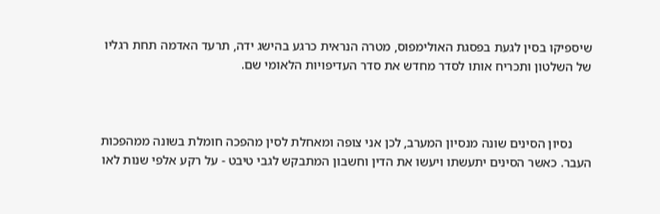שיספיקו בסין לגעת בפסגת האולימפוס, מטרה הנראית כרגע בהישג ידה, תרעד האדמה תחת רגליו של השלטון ותכריח אותו לסדר מחדש את סדר העדיפויות הלאומי שם.



      נסיון הסינים שונה מנסיון המערב, לכן אני צופה ומאחלת לסין מהפכה חומלת בשונה ממהפכות העבר. כאשר הסינים יתעשתו ויעשו את הדין וחשבון המתבקש לגבי טיבט - על רקע אלפי שנות לאו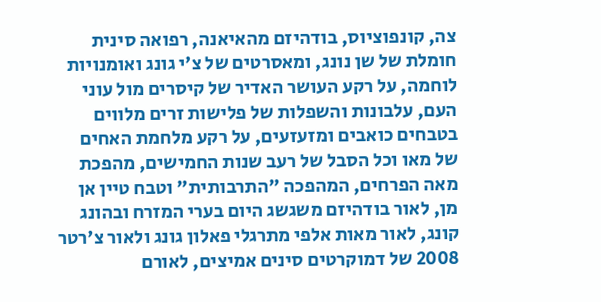צה, קונפוציוס, בודהיזם מהאיאנה, רפואה סינית חומלת של שן נונג, ומאסרטים של צ'י גונג ואומנויות לוחמה, על רקע העושר האדיר של קיסרים מול עוני העם, עלבונות והשפלות של פלישות זרים מלווים בטבחים כואבים ומזעזעים, על רקע מלחמת האחים של מאו וכל הסבל של רעב שנות החמישים, מהפכת מאה הפרחים, המהפכה "התרבותית" וטבח טיין אן מן, לאור בודהיזם משגשג היום בערי המזרח ובהונג קונג, לאור מאות אלפי מתרגלי פאלון גונג ולאור צ'רטר 2008 של דמוקרטים סינים אמיצים, לאורם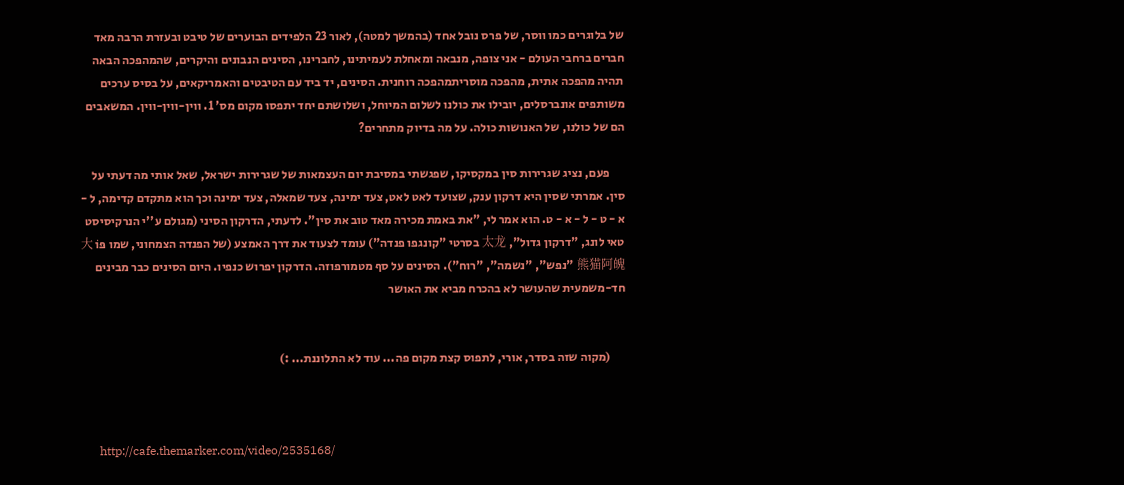של בלוגרים כמו ווסר, של פרס נובל אחד (בהמשך למטה), לאור 23 הלפידים הבוערים של טיבט ובעזרת הרבה מאד חברים ברחבי העולם - אני צופה, מנבאה ומאחלת לעמיתינו, לחברינו, הסינים הנבונים והיקרים, שהמהפכה הבאה תהיה מהפכה אתית, מהפכה מוסריתמהפכה רוחנית. הסינים, יד ביד עם הטיבטים והאמריקאים, על בסיס ערכים משותפים אונברסלים, יובילו את כולנו לשלום המיוחל, ושלושתם יחד יתפסו מקום מס' 1. ווין-ווין-ווין. המשאבים הם של כולנו, של האנושות כולה. על מה בדיוק מתחרים?

      פעם, נציג שגרירות סין במקסיקו, שפגשתי במסיבת יום העצמאות של שגרירות ישראל, שאל אותי מה דעתי על סין. אמרתי שסין היא דרקון ענק, שצועד לאט לאט, צעד ימינה, צעד שמאלה, צעד ימינה וכך הוא מתקדם קדימה, ל - א - ט - ל - א - ט. הוא אמר לי, "את באמת מכירה מאד טוב את סין". לדעתי, הדרקון הסיני (מגולם ע''י הנרקיסיסט טאי לונג, "דרקון גדול", 太龙 בסרטי "קונגפו פנדה") עומד לצעוד את דרך האמצע (של הפנדה הצמחוני, שמו פּוֹ 大熊猫阿魄 "נפש", "נשמה", "רוח"). הסינים על סף מטמורפוזה. הדרקון יפרוש כנפיו. היום הסינים כבר מבינים חד-משמעית שהעושר לא בהכרח מביא את האושר


      (מקוה שזה בסדר, אורי, לתפוס קצת מקום פה... עוד לא התלוננת... :)



      http://cafe.themarker.com/video/2535168/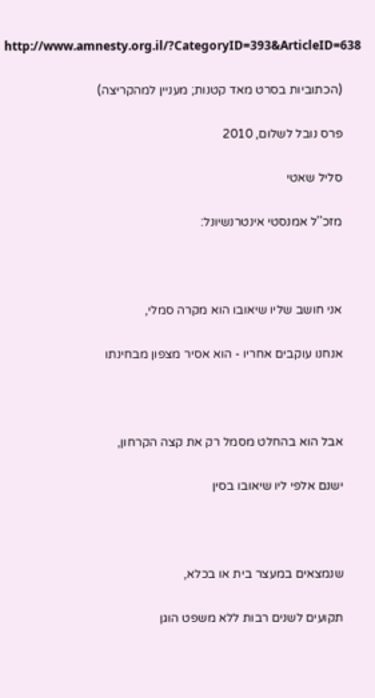http://www.amnesty.org.il/?CategoryID=393&ArticleID=638

      (הכתוביות בסרט מאד קטנות; מעניין למהקריצה)

      פרס נובל לשלום, 2010

      סליל שאטי

      מזכ''ל אמנסטי אינטרנשיונל:



      אני חושב שליו שיאובו הוא מקרה סמלי,

      אנחנו עוקבים אחריו - הוא אסיר מצפון מבחינתו



      אבל הוא בהחלט מסמל רק את קצה הקרחון,

      ישנם אלפי ליו שיאובו בסין



      שנמצאים במעצר בית או בכלא,

      תקועים לשנים רבות ללא משפט הוגן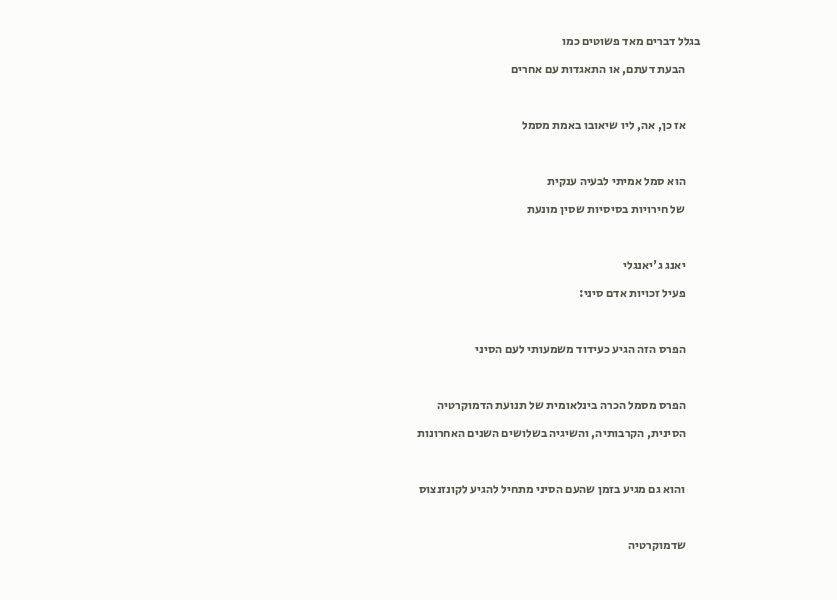בגלל דברים מאד פשוטים כמו

      הבעת דעתם, או התאגדות עם אחרים



      אז כן, אה, ליו שיאובו באמת מסמל



      הוא סמל אמיתי לבעיה ענקית

      של חירויות בסיסיות שסין מונעת



      יאנג ג'יאנגלי

      פעיל זכויות אדם סיני:



      הפרס הזה הגיע כעידוד משמעותי לעם הסיני



      הפרס מסמל הכרה בינלאומית של תנועת הדמוקרטיה

      הסינית, הקרבותיה, והשיגיה בשלושים השנים האחרונות



      והוא גם מגיע בזמן שהעם הסיני מתחיל להגיע לקונזנצוס



      שדמוקרטיה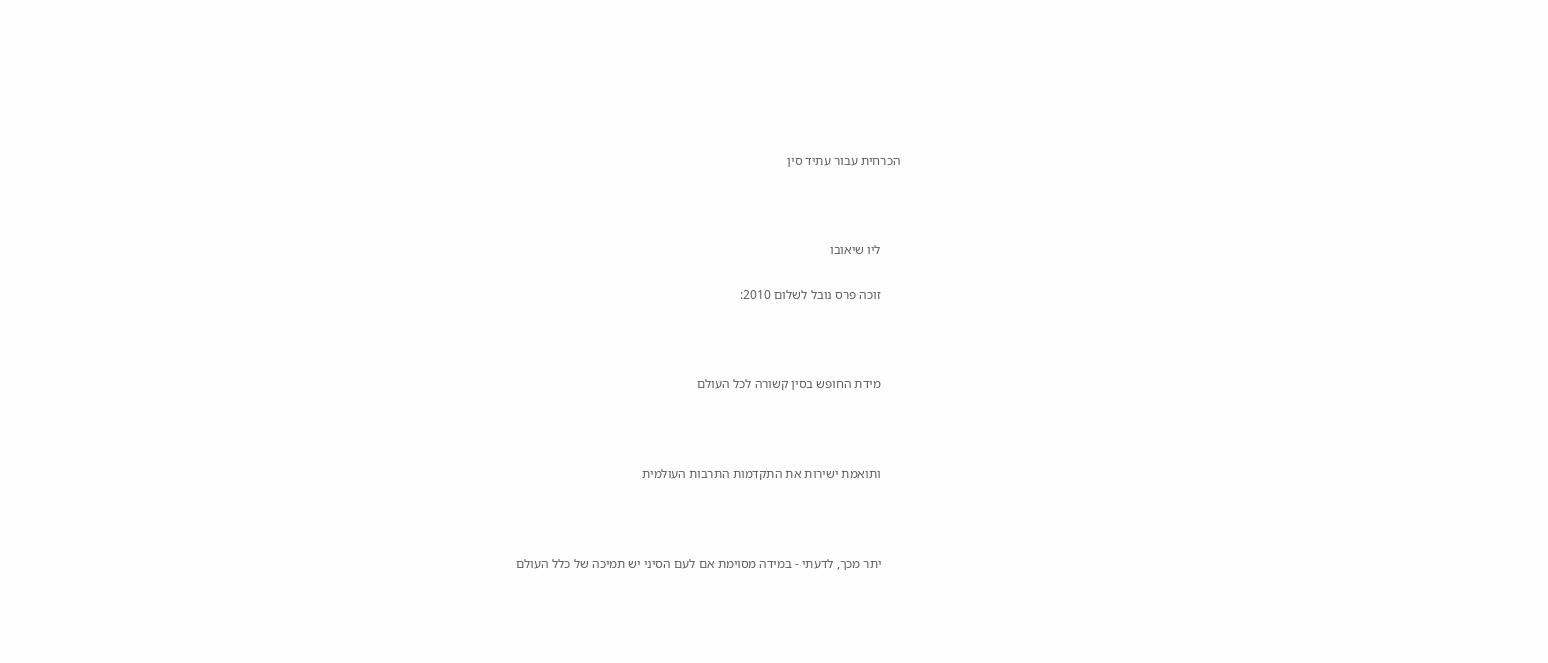הכרחית עבור עתיד סין



      ליו שיאובו

      זוכה פרס נובל לשלום 2010:



      מידת החופש בסין קשורה לכל העולם



      ותואמת ישירות את התקדמות התרבות העולמית



      יתר מכך, לדעתי - במידה מסוימת אם לעם הסיני יש תמיכה של כלל העולם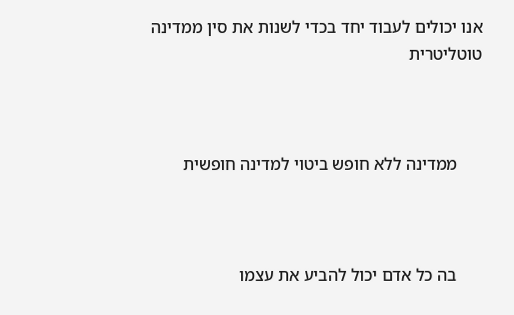אנו יכולים לעבוד יחד בכדי לשנות את סין ממדינה טוטליטרית



      ממדינה ללא חופש ביטוי למדינה חופשית



      בה כל אדם יכול להביע את עצמו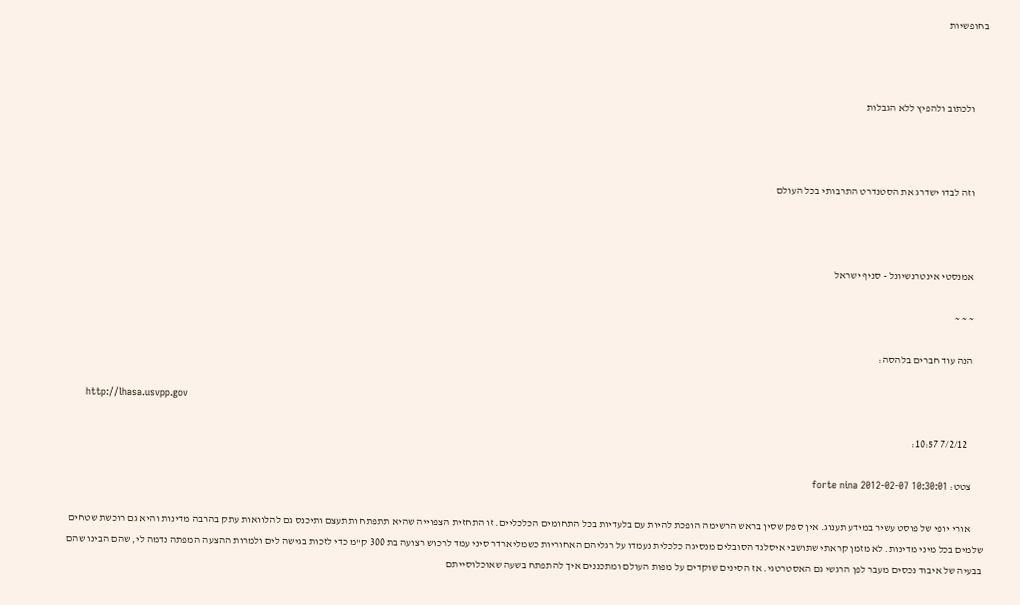בחופשיות



      ולכתוב ולהפיץ ללא הגבלות



      וזה לבדו ישדרג את הסטנדרט התרבותי בכל העולם



      אמנסטי אינטרנשיונל - סניף ישראל

      ~ ~ ~

      הנה עוד חברים בלהסה:

      http://lhasa.usvpp.gov

        7/2/12 10:57:

      צטט: forte nina 2012-02-07 10:30:01

      אורי יופי של פוסט עשיר במידע תענוג. אין ספק שסין בראש הרשימה הופכת להיות עם בלעדיות בכל התחומים הכלכליים. זו התחזית הצפוייה שהיא תתפתח ותתעצם ותיכנס גם להלוואות עתק בהרבה מדינות והיא גם רוכשת שטחים שלמים בכל מיני מדינות. לא מזמן קראתי שתושבי איסלנד הסובלים מנסיגה כלכלית נעמדו על רגליהם האחוריות כשמליארדר סיני עמד לרכוש רצועה בת 300 ק"מ כדי לזכות בגישה לים ולמרות ההצעה המפתה נדמה לי, שהם הבינו שהם בבעיה של איבוד נכסים מעבר לפן הרגשי גם האסטרטגי. אז הסינים שוקדים על מפות העולם ומתכננים איך להתפתח בשעה שאוכלוסייתם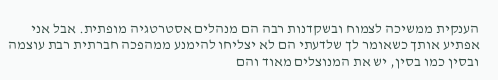הענקית ממשיכה לצמוח ובשקדנות רבה הם מנהלים אסטרטגיה מופתית. אבל אני אפתיע אותך כשאומר לך שלדעתי הם לא יצליחו להימנע ממהפכה חברתית רבת עוצמה ובסין כמו בסין, יש את המנוצלים מאוד והם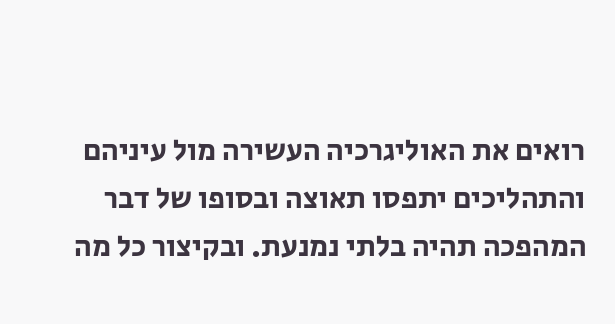רואים את האוליגרכיה העשירה מול עיניהם והתהליכים יתפסו תאוצה ובסופו של דבר המהפכה תהיה בלתי נמנעת. ובקיצור כל מה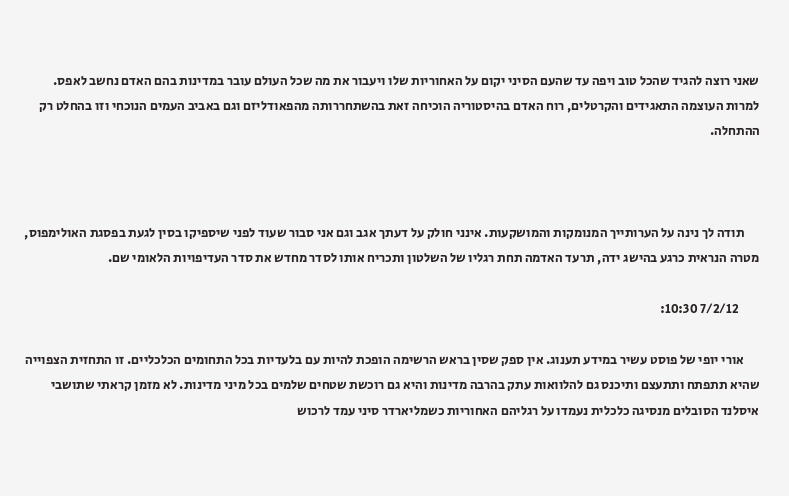שאני רוצה להגיד שהכל טוב ויפה עד שהעם הסיני יקום על האחוריות שלו ויעבור את מה שכל העולם עובר במדינות בהם האדם נחשב לאפס. למרות העוצמה התאגידים והקרטלים, רוח האדם בהיסטוריה הוכיחה זאת בהשתחררותה מהפאודליזם וגם באביב העמים הנוכחי וזו בהחלט רק ההתחלה.



      תודה לך נינה על הערותייך המנומקות והמושקעות. אינני חולק על דעתך אגב וגם אני סבור שעוד לפני שיספיקו בסין לגעת בפסגת האולימפוס, מטרה הנראית כרגע בהישג ידה, תרעד האדמה תחת רגליו של השלטון ותכריח אותו לסדר מחדש את סדר העדיפויות הלאומי שם.

        7/2/12 10:30:

      אורי יופי של פוסט עשיר במידע תענוג. אין ספק שסין בראש הרשימה הופכת להיות עם בלעדיות בכל התחומים הכלכליים. זו התחזית הצפוייה שהיא תתפתח ותתעצם ותיכנס גם להלוואות עתק בהרבה מדינות והיא גם רוכשת שטחים שלמים בכל מיני מדינות. לא מזמן קראתי שתושבי איסלנד הסובלים מנסיגה כלכלית נעמדו על רגליהם האחוריות כשמליארדר סיני עמד לרכוש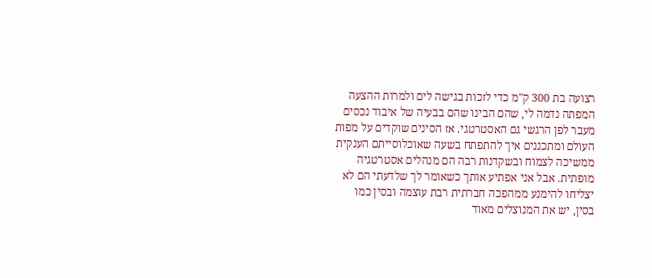רצועה בת 300 ק"מ כדי לזכות בגישה לים ולמרות ההצעה המפתה נדמה לי, שהם הבינו שהם בבעיה של איבוד נכסים מעבר לפן הרגשי גם האסטרטגי. אז הסינים שוקדים על מפות העולם ומתכננים איך להתפתח בשעה שאוכלוסייתם הענקית ממשיכה לצמוח ובשקדנות רבה הם מנהלים אסטרטגיה מופתית. אבל אני אפתיע אותך כשאומר לך שלדעתי הם לא יצליחו להימנע ממהפכה חברתית רבת עוצמה ובסין כמו בסין, יש את המנוצלים מאוד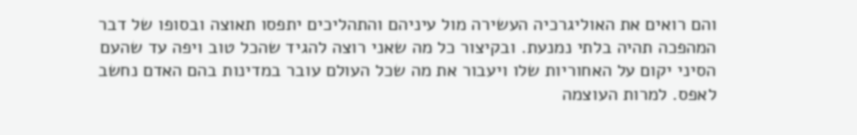והם רואים את האוליגרכיה העשירה מול עיניהם והתהליכים יתפסו תאוצה ובסופו של דבר המהפכה תהיה בלתי נמנעת. ובקיצור כל מה שאני רוצה להגיד שהכל טוב ויפה עד שהעם הסיני יקום על האחוריות שלו ויעבור את מה שכל העולם עובר במדינות בהם האדם נחשב לאפס. למרות העוצמה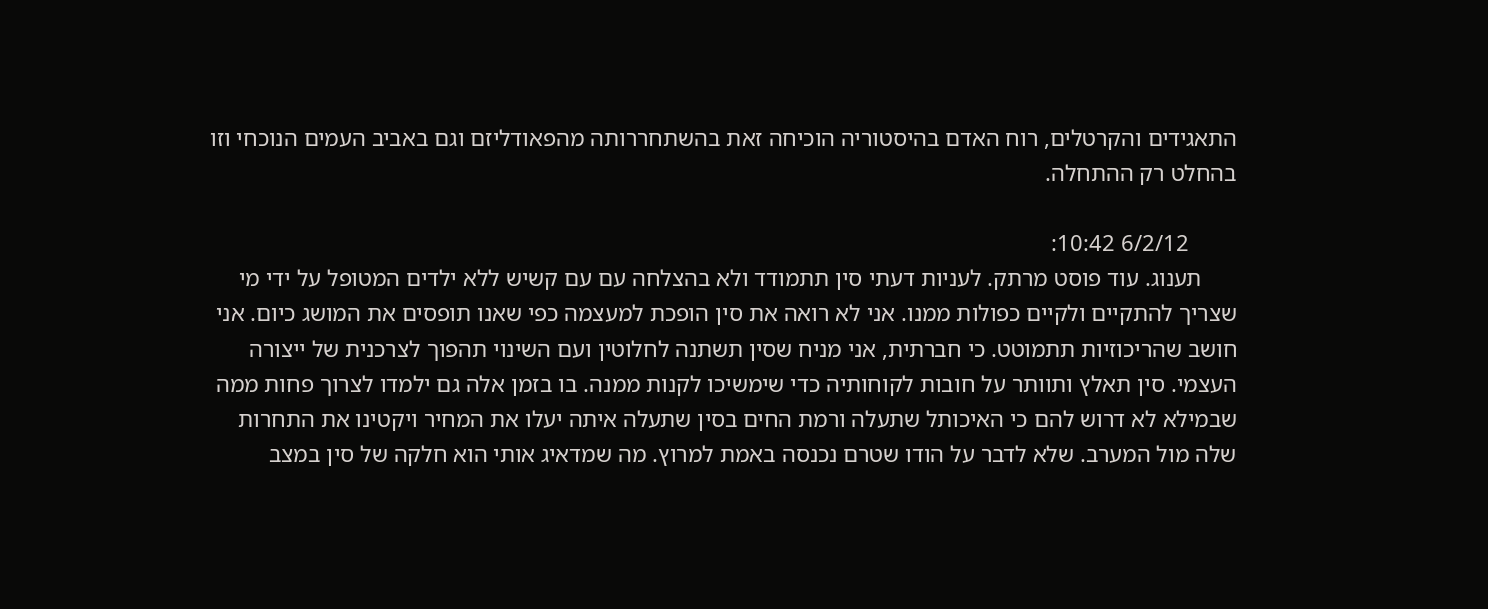התאגידים והקרטלים, רוח האדם בהיסטוריה הוכיחה זאת בהשתחררותה מהפאודליזם וגם באביב העמים הנוכחי וזו בהחלט רק ההתחלה.

        6/2/12 10:42:
      תענוג. עוד פוסט מרתק. לעניות דעתי סין תתמודד ולא בהצלחה עם עם קשיש ללא ילדים המטופל על ידי מי שצריך להתקיים ולקיים כפולות ממנו. אני לא רואה את סין הופכת למעצמה כפי שאנו תופסים את המושג כיום. אני חושב שהריכוזיות תתמוטט. כי חברתית, אני מניח שסין תשתנה לחלוטין ועם השינוי תהפוך לצרכנית של ייצורה העצמי. סין תאלץ ותוותר על חובות לקוחותיה כדי שימשיכו לקנות ממנה. בו בזמן אלה גם ילמדו לצרוך פחות ממה שבמילא לא דרוש להם כי האיכותל שתעלה ורמת החים בסין שתעלה איתה יעלו את המחיר ויקטינו את התחרות שלה מול המערב. שלא לדבר על הודו שטרם נכנסה באמת למרוץ. מה שמדאיג אותי הוא חלקה של סין במצב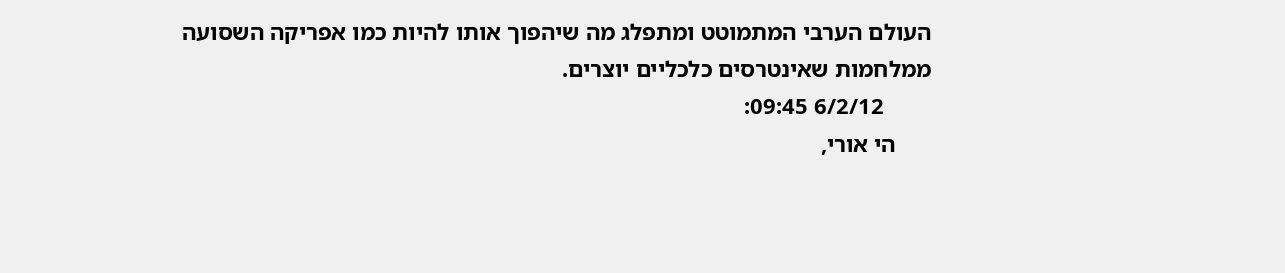העולם הערבי המתמוטט ומתפלג מה שיהפוך אותו להיות כמו אפריקה השסועה ממלחמות שאינטרסים כלכליים יוצרים.
        6/2/12 09:45:
      הי אורי,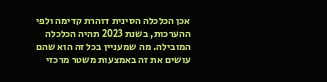אכן הכלכלה הסינית דוהרת קדימה ולפי ההערכות, בשנת 2023 תהיה הכלכלה המובילה. מה שמעניין בכל זה הוא שהם עושים את זה באמצעות משטר מרכזי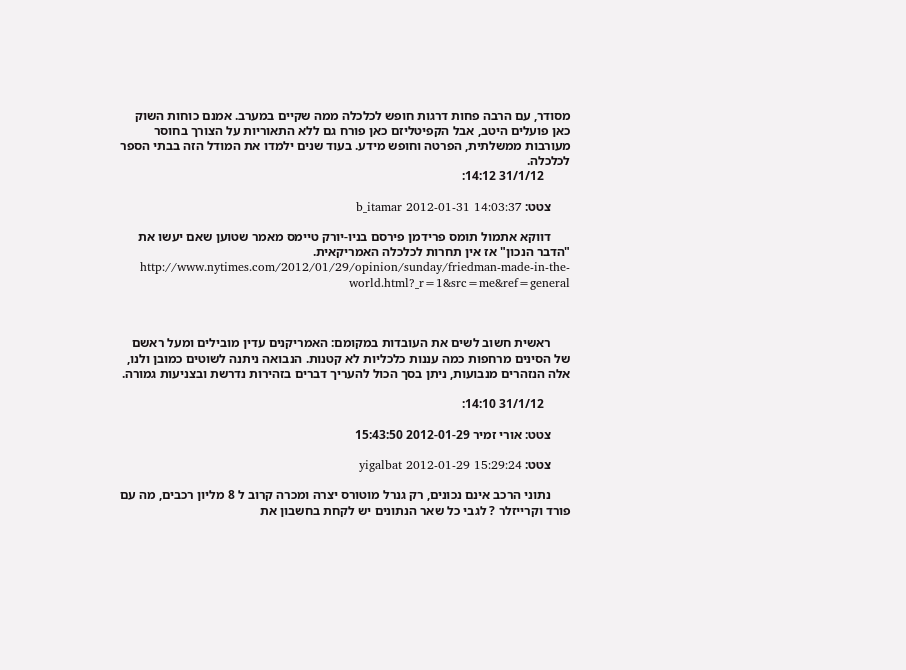מסודר, עם הרבה פחות דרגות חופש לכלכלה ממה שקיים במערב. אמנם כוחות השוק כאן פועלים היטב, אבל הקפיטליזם כאן פורח גם ללא התאוריות על הצורך בחוסר מעורבות ממשלתית, הפרטה וחופש מידע. בעוד שנים ילמדו את המודל הזה בבתי הספר לכלכלה.
        31/1/12 14:12:

      צטט: b_itamar 2012-01-31 14:03:37

      דווקא אתמול תומס פרידמן פירסם בניו-יורק טיימס מאמר שטוען שאם יעשו את "הדבר הנכון" אז אין תחרות לכלכלה האמריקאית. http://www.nytimes.com/2012/01/29/opinion/sunday/friedman-made-in-the-world.html?_r=1&src=me&ref=general



      ראשית חשוב לשים את העובדות במקומם: האמריקנים עדין מובילים ומעל ראשם של הסינים מרחפות כמה עננות כלכליות לא קטנות. הנבואה ניתנה לשוטים כמובן ולנו, אלה הנזהרים מנבועות, ניתן בסך הכול להעריך דברים בזהירות נדרשת ובצניעות גמורה.

        31/1/12 14:10:

      צטט: אורי זמיר 2012-01-29 15:43:50

      צטט: yigalbat 2012-01-29 15:29:24

      נתוני הרכב אינם נכונים, רק גנרל מוטורס יצרה ומכרה קרוב ל 8 מליון רכבים, מה עם פורד וקרייזלר ? לגבי כל שאר הנתונים יש לקחת בחשבון את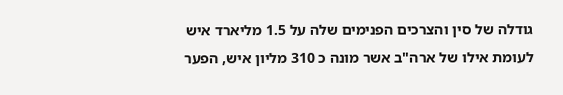גודלה של סין והצרכים הפנימים שלה על 1.5 מליארד איש לעומת אילו של ארה"ב אשר מונה כ 310 מליון איש, הפער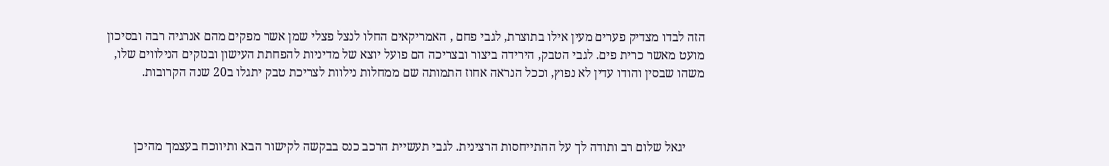הזה לבדו מצדיק פערים מעין אילו בתוצרת, לגבי פחם , האמריקאים החלו לנצל פצלי שמן אשר מפקים מהם אנרגיה רבה ובסיכון מועט מאשר כרית פים. לגבי הטבק, הירידה ביצור ובצריכה הם פועל יוצא של מדיניות להפחתת העישון ובנזקים הנילווים שלו, משהו שבסין והודו עדין לא נפוץ, וככל הנראה אחוז התמותה שם ממחלות נילוות לצריכת טבק יתגלו ב20 שנה הקרובות.



      יגאל שלום רב ותודה לך על ההתייחסות הרצינית. לגבי תעשיית הרכב כנס בבקשה לקישור הבא ותיווכח בעצמך מהיכן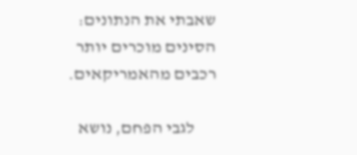שאבתי את הנתונים: הסינים מוכרים יותר רכבים מהאמריקאים.

      לגבי הפחם, נושא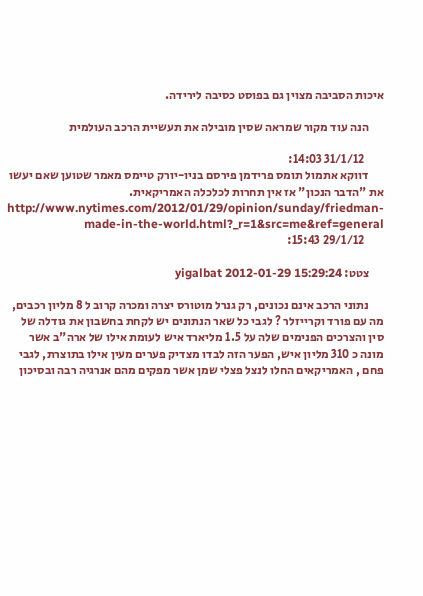איכות הסביבה מצוין גם בפוסט כסיבה לירידה.

      הנה עוד מקור שמראה שסין מובילה את תעשיית הרכב העולמית

        31/1/12 14:03:
      דווקא אתמול תומס פרידמן פירסם בניו-יורק טיימס מאמר שטוען שאם יעשו את "הדבר הנכון" אז אין תחרות לכלכלה האמריקאית. http://www.nytimes.com/2012/01/29/opinion/sunday/friedman-made-in-the-world.html?_r=1&src=me&ref=general
        29/1/12 15:43:

      צטט: yigalbat 2012-01-29 15:29:24

      נתוני הרכב אינם נכונים, רק גנרל מוטורס יצרה ומכרה קרוב ל 8 מליון רכבים, מה עם פורד וקרייזלר ? לגבי כל שאר הנתונים יש לקחת בחשבון את גודלה של סין והצרכים הפנימים שלה על 1.5 מליארד איש לעומת אילו של ארה"ב אשר מונה כ 310 מליון איש, הפער הזה לבדו מצדיק פערים מעין אילו בתוצרת, לגבי פחם , האמריקאים החלו לנצל פצלי שמן אשר מפקים מהם אנרגיה רבה ובסיכון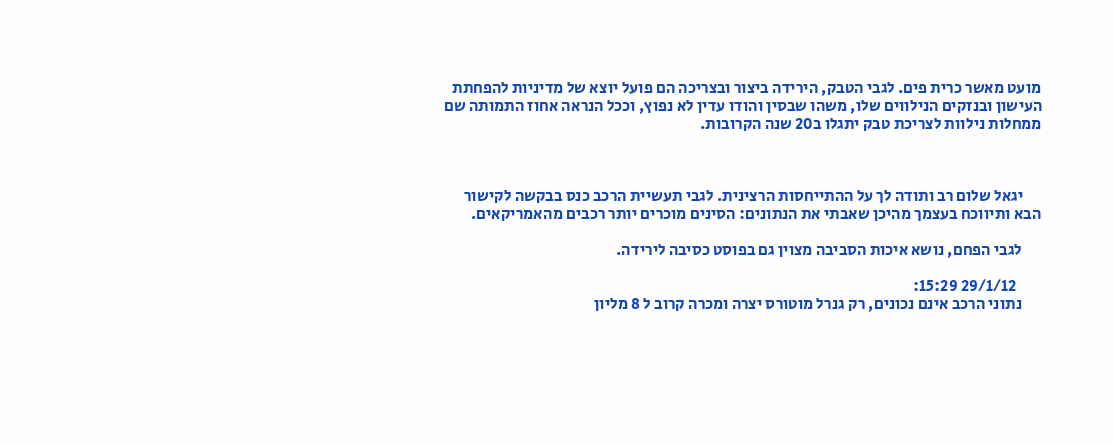מועט מאשר כרית פים. לגבי הטבק, הירידה ביצור ובצריכה הם פועל יוצא של מדיניות להפחתת העישון ובנזקים הנילווים שלו, משהו שבסין והודו עדין לא נפוץ, וככל הנראה אחוז התמותה שם ממחלות נילוות לצריכת טבק יתגלו ב20 שנה הקרובות.



      יגאל שלום רב ותודה לך על ההתייחסות הרצינית. לגבי תעשיית הרכב כנס בבקשה לקישור הבא ותיווכח בעצמך מהיכן שאבתי את הנתונים: הסינים מוכרים יותר רכבים מהאמריקאים.

      לגבי הפחם, נושא איכות הסביבה מצוין גם בפוסט כסיבה לירידה.

        29/1/12 15:29:
      נתוני הרכב אינם נכונים, רק גנרל מוטורס יצרה ומכרה קרוב ל 8 מליון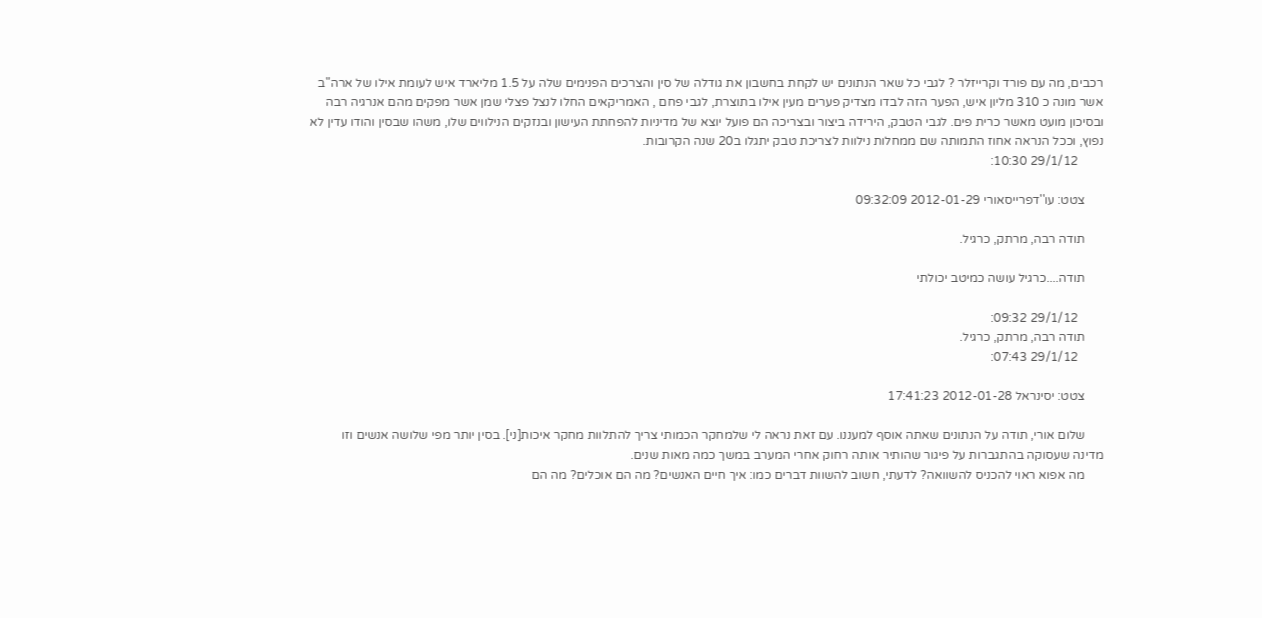רכבים, מה עם פורד וקרייזלר ? לגבי כל שאר הנתונים יש לקחת בחשבון את גודלה של סין והצרכים הפנימים שלה על 1.5 מליארד איש לעומת אילו של ארה"ב אשר מונה כ 310 מליון איש, הפער הזה לבדו מצדיק פערים מעין אילו בתוצרת, לגבי פחם , האמריקאים החלו לנצל פצלי שמן אשר מפקים מהם אנרגיה רבה ובסיכון מועט מאשר כרית פים. לגבי הטבק, הירידה ביצור ובצריכה הם פועל יוצא של מדיניות להפחתת העישון ובנזקים הנילווים שלו, משהו שבסין והודו עדין לא נפוץ, וככל הנראה אחוז התמותה שם ממחלות נילוות לצריכת טבק יתגלו ב20 שנה הקרובות.
        29/1/12 10:30:

      צטט: עו''דפרייסאורי 2012-01-29 09:32:09

      תודה רבה, מרתק, כרגיל.

      תודה....כרגיל עושה כמיטב יכולתי

        29/1/12 09:32:
      תודה רבה, מרתק, כרגיל.
        29/1/12 07:43:

      צטט: יסינראל 2012-01-28 17:41:23

      שלום אורי, תודה על הנתונים שאתה אוסף למעננו. עם זאת נראה לי שלמחקר הכמותי צריך להתלוות מחקר איכות[ני]. בסין יותר מפי שלושה אנשים וזו מדינה שעסוקה בהתגברות על פיגור שהותיר אותה רחוק אחרי המערב במשך כמה מאות שנים.
      מה אפוא ראוי להכניס להשוואה? לדעתי, חשוב להשוות דברים כמו: איך חיים האנשים? מה הם אוכלים? מה הם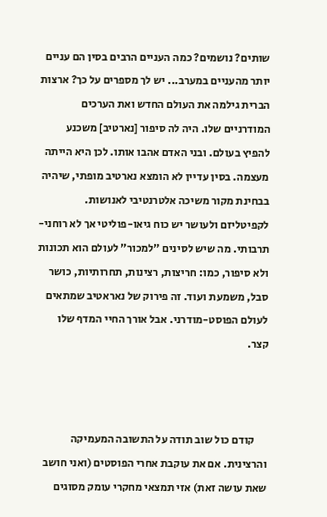שותים? נושמים? כמה העניים הרבים בסין הם עניים יותר מהעניים במערב... יש לך מספרים על כך? ארצות הברית גילמה את העולם החדש ואת הערכים המודרניים שלו. היה לה סיפור [נארטיב] משכנע להפיץ בעולם. ובני האדם אהבו אותו. לכן היא הייתה מעצמה. בסין עדיין לא הומצא נארטיב מופתי, שיהיה בבחינת מקור משיכה אלטרנטיבי לאנושות. לקפיטליזם ולעושר יש כוח גיאו-פוליטי אך לא רוחני-תרבותי. מה שיש לסינים "למכור" לעולם הוא תכונות ולא סיפור, כמו: חריצות, רצינות, תחרותיות, כושר סבל, משמעת ועוד. זה פירוק של נאראטיב שמתאים לעולם הפוסט-מודרני. אבל אורך החיי המדף שלו קצר.



      קודם כול שוב תודה על התשובה המעמיקה והרצינית. אם את עוקבת אחרי הפוסטים (ואני חושב שאת עושה זאת) אזי תמצאי מחקרי עומק מסוגים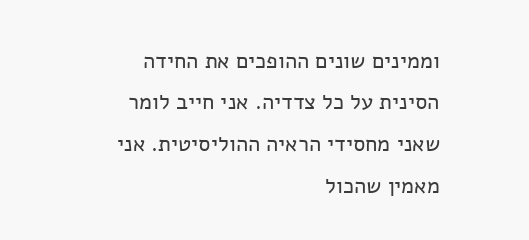וממינים שונים ההופכים את החידה הסינית על כל צדדיה. אני חייב לומר שאני מחסידי הראיה ההוליסיטית. אני מאמין שהכול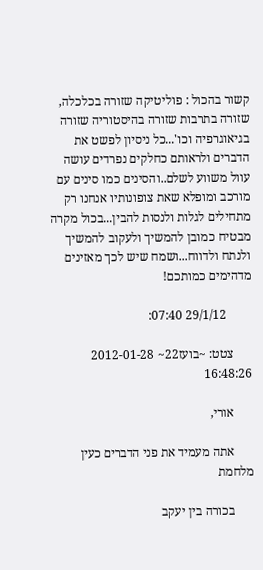קשור בהכול : פוליטיקה שזורה בכלכלה, שזורה בתרבות שזורה בהיסטוריה שזורה בגיאוגרפיה וכו'...כל ניסיון לפשט את הדברים ולראותם כחלקים נפרדים עושה עוול משווע לשלם..והסינים כמו סינים עם מורכב ומופלא שאת צופונותיו אנחנו רק מתחילים לגלות ולנסות להבין...בכול מקרה מבטיח כמובן להמשיך ולעקוב להמשיך ולנתח ולדווח...ושמח שיש לכך מאזינים מדהימים כמותכם!

        29/1/12 07:40:

      צטט: ~בועז22~ 2012-01-28 16:48:26

      אורי,

      אתה מעמיד את פני הדברים כעין מלחמת

      בכורה בין יעקב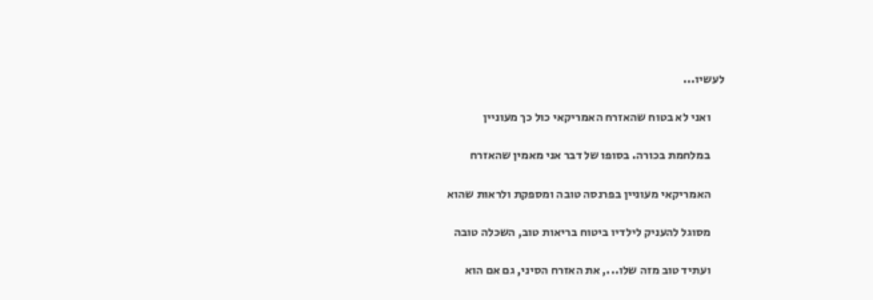לעשיו...

      ואני לא בטוח שהאזרח האמריקאי כול כך מעוניין

      במלחמת בכורה. בסופו של דבר אני מאמין שהאזרח

      האמריקאי מעוניין בפרנסה טובה ומספקת ולראות שהוא

      מסוגל להעניק לילדיו ביטוח בריאות טוב, השכלה טובה

      ועתיד טוב מזה שלו..., את האזרח הסיני, גם אם הוא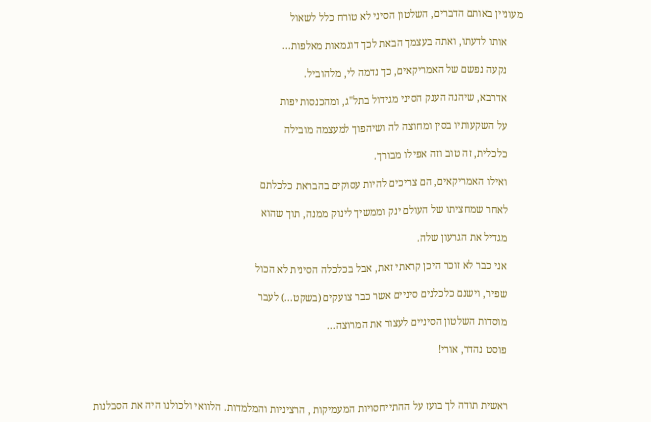מעוניין באותם הדברים, השלטון הסיני לא טורח כלל לשאול

      אותו לדעתו, ואתה בעצמך הבאת לכך דוגמאות מאלפות...

      נקעה נפשם של האמריקאים, כך נדמה לי, מלהוביל.

      אדרבא, שיהנה הענק הסיני מגידול בתל"ג, ומהכנסות יפות

      על השקעותיו בסין ומחוצה לה ושיהפוך למעצמה מובילה

      כלכלית, זה טוב וזה אפילו מבורך.

      ואילו האמריקאים, הם צריכים להיות עסוקים בהבראת כלכלתם

      לאחר שמחציתו של העולם ינק וממשיך לינוק ממנה, תוך שהוא

      מגדיל את הגרעון שלה.

      אני כבר לא זוכר היכן קראתי זאת, אבל בכלכלה הסינית לא הכול

      שפיר, וישנם כלכלנים סיניים אשר כבר צועקים (בשקט...) לעבר

      מוסדות השלטון הסיניים לעצור את המרוצה...

      פוסט נהדר, אורי!



      ראשית תודה לך בועז על ההתייחסויות המעמיקות , הרציניות והמלמדות. הלוואי ולכולנו היה את הסבלנות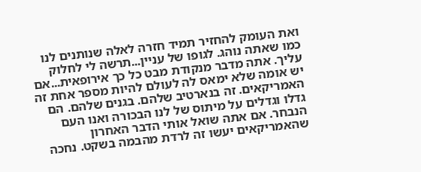ואת העומק להחזיר תמיד חזרה לאלה שנותנים לנו כמו שאתה נוהג. לגופו של עניין...תרשה לי לחלוק עליך. אתה מדבר מנקודת מבט כל כך אירופאית...אם יש אומה שלא ימאס לה לעולם להיות מספר אחת זה האמריקאים. זה בנארטיב שלהם. בגנים שלהם. הם גדלו וגדלים על מיתוס של לנו הבכורה ואנו העם הנבחר. אם אתה שואל אותי הדבר האחרון שהאמריקאים יעשו זה לרדת מהבמה בשקט. נחכה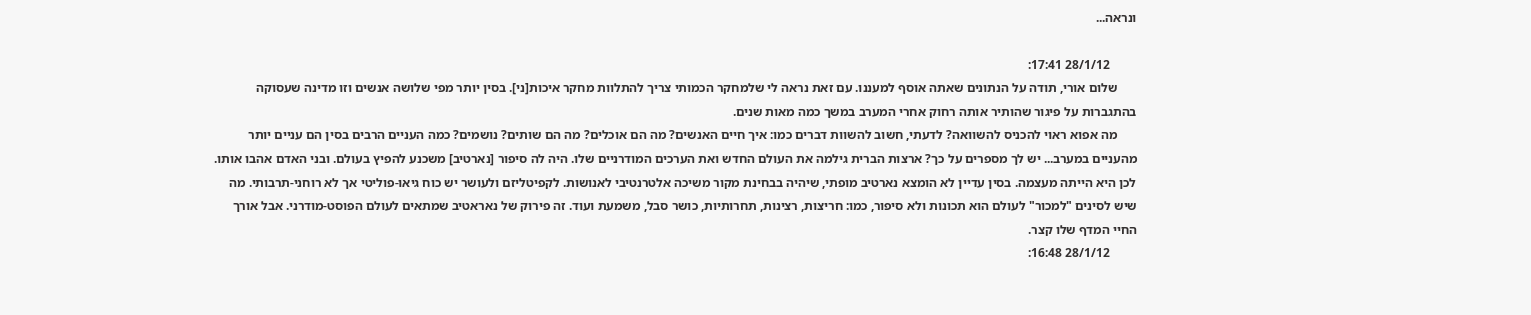ונראה...

        28/1/12 17:41:
      שלום אורי, תודה על הנתונים שאתה אוסף למעננו. עם זאת נראה לי שלמחקר הכמותי צריך להתלוות מחקר איכות[ני]. בסין יותר מפי שלושה אנשים וזו מדינה שעסוקה בהתגברות על פיגור שהותיר אותה רחוק אחרי המערב במשך כמה מאות שנים.
      מה אפוא ראוי להכניס להשוואה? לדעתי, חשוב להשוות דברים כמו: איך חיים האנשים? מה הם אוכלים? מה הם שותים? נושמים? כמה העניים הרבים בסין הם עניים יותר מהעניים במערב... יש לך מספרים על כך? ארצות הברית גילמה את העולם החדש ואת הערכים המודרניים שלו. היה לה סיפור [נארטיב] משכנע להפיץ בעולם. ובני האדם אהבו אותו. לכן היא הייתה מעצמה. בסין עדיין לא הומצא נארטיב מופתי, שיהיה בבחינת מקור משיכה אלטרנטיבי לאנושות. לקפיטליזם ולעושר יש כוח גיאו-פוליטי אך לא רוחני-תרבותי. מה שיש לסינים "למכור" לעולם הוא תכונות ולא סיפור, כמו: חריצות, רצינות, תחרותיות, כושר סבל, משמעת ועוד. זה פירוק של נאראטיב שמתאים לעולם הפוסט-מודרני. אבל אורך החיי המדף שלו קצר.
        28/1/12 16:48: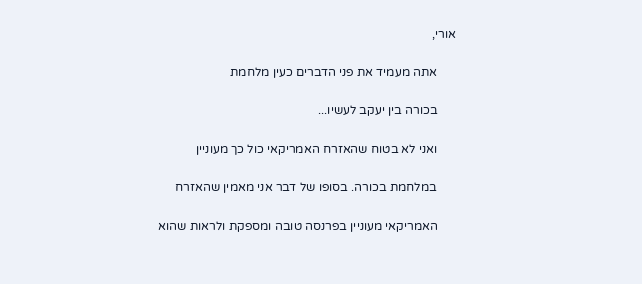אורי,

      אתה מעמיד את פני הדברים כעין מלחמת

      בכורה בין יעקב לעשיו...

      ואני לא בטוח שהאזרח האמריקאי כול כך מעוניין

      במלחמת בכורה. בסופו של דבר אני מאמין שהאזרח

      האמריקאי מעוניין בפרנסה טובה ומספקת ולראות שהוא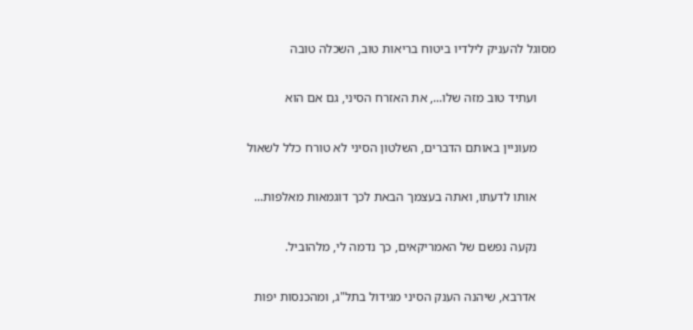מסוגל להעניק לילדיו ביטוח בריאות טוב, השכלה טובה

      ועתיד טוב מזה שלו..., את האזרח הסיני, גם אם הוא

      מעוניין באותם הדברים, השלטון הסיני לא טורח כלל לשאול

      אותו לדעתו, ואתה בעצמך הבאת לכך דוגמאות מאלפות...

      נקעה נפשם של האמריקאים, כך נדמה לי, מלהוביל.

      אדרבא, שיהנה הענק הסיני מגידול בתל"ג, ומהכנסות יפות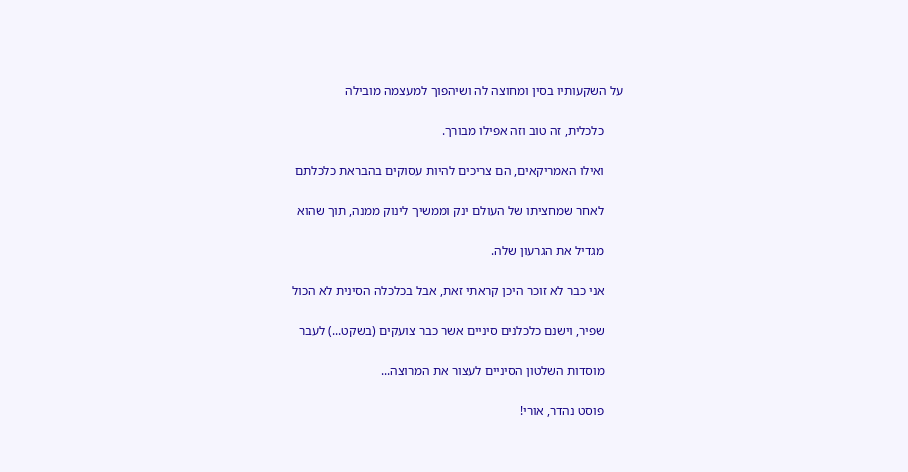על השקעותיו בסין ומחוצה לה ושיהפוך למעצמה מובילה

      כלכלית, זה טוב וזה אפילו מבורך.

      ואילו האמריקאים, הם צריכים להיות עסוקים בהבראת כלכלתם

      לאחר שמחציתו של העולם ינק וממשיך לינוק ממנה, תוך שהוא

      מגדיל את הגרעון שלה.

      אני כבר לא זוכר היכן קראתי זאת, אבל בכלכלה הסינית לא הכול

      שפיר, וישנם כלכלנים סיניים אשר כבר צועקים (בשקט...) לעבר

      מוסדות השלטון הסיניים לעצור את המרוצה...

      פוסט נהדר, אורי!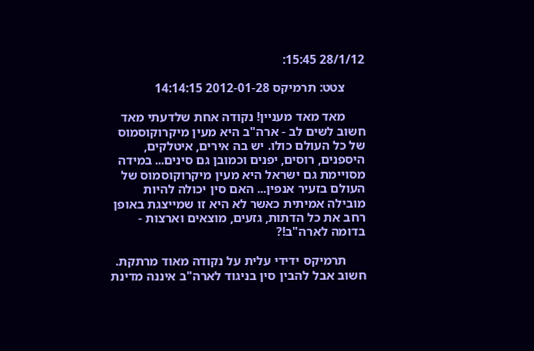28/1/12 15:45:

      צטט: תרמיקס 2012-01-28 14:14:15

      מאד מאד מעניין! נקודה אחת שלדעתי מאד חשוב לשים לב - ארה"ב היא מעין מיקרוקוסמוס של כל העולם כולו. יש בה אירים, איטלקים, היספנים, רוסים, יפנים וכמובן גם סינים... במידה מסויימת גם ישראל היא מעין מיקרוקוסמוס של העולם בזעיר אנפין... האם סין יכולה להיות מובילה אמיתית כאשר לא היא זו שמייצגת באופן רחב את כל הדתות, גזעים, מוצאים וארצות - בדומה לארה"ב!?

      תרמיקס ידידי עלית על נקודה מאוד מרתקת. חשוב אבל להבין סין בניגוד לארה"ב איננה מדינת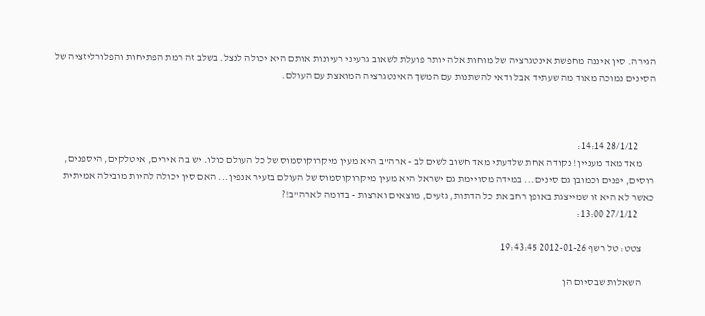הגירה. סין איננה מחפשת אינטגרציה של מוחות אלה יותר פועלת לשאוב גרעיני רעיונות אותם היא יכולה לנצל. בשלב זה רמת הפתיחות והפלורליזציה של הסינים נמוכה מאוד מה שעתיד אבל ודאי להשתנות עם המשך האינטגרציה המואצת עם העולם.



        28/1/12 14:14:
      מאד מאד מעניין! נקודה אחת שלדעתי מאד חשוב לשים לב - ארה"ב היא מעין מיקרוקוסמוס של כל העולם כולו. יש בה אירים, איטלקים, היספנים, רוסים, יפנים וכמובן גם סינים... במידה מסויימת גם ישראל היא מעין מיקרוקוסמוס של העולם בזעיר אנפין... האם סין יכולה להיות מובילה אמיתית כאשר לא היא זו שמייצגת באופן רחב את כל הדתות, גזעים, מוצאים וארצות - בדומה לארה"ב!?
        27/1/12 13:00:

      צטט: טל רשף 2012-01-26 19:43:45

      השאלות שבסיום הן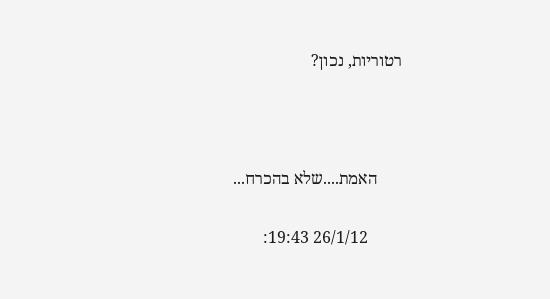רטוריות, נכון?



      האמת....שלא בהכרח...

        26/1/12 19:43: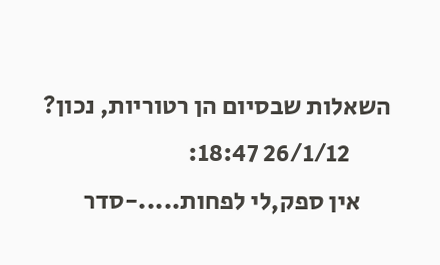השאלות שבסיום הן רטוריות, נכון?
        26/1/12 18:47:
      אין ספק,לי לפחות.....-סדר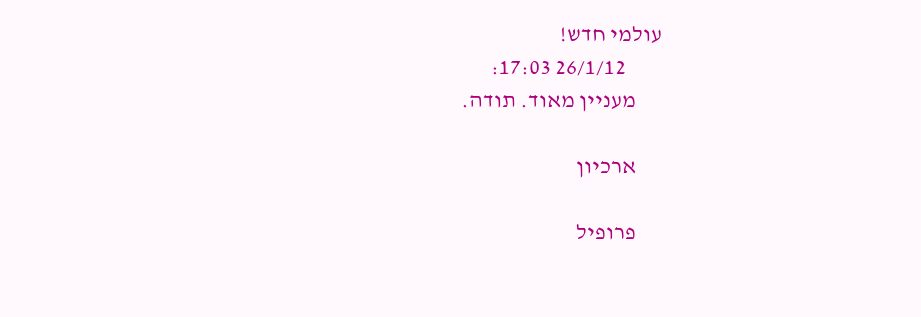עולמי חדש!
        26/1/12 17:03:
      מעניין מאוד. תודה.

      ארכיון

      פרופיל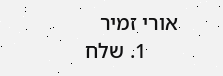אורי זמיר
      1. שלח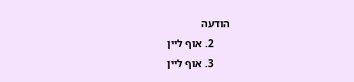הודעה
      2. אוף ליין
      3. אוף ליין